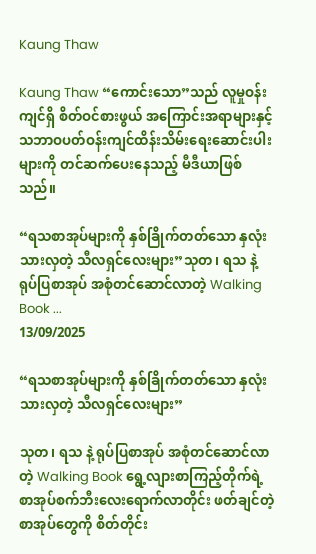Kaung Thaw

Kaung Thaw “ကောင်းသော”သည် လူမှုဝန်းကျင်ရှိ စိတ်ဝင်စားဖွယ် အကြောင်းအရာများနှင့် သဘာဝပတ်ဝန်းကျင်ထိန်းသိမ်းရေးဆောင်းပါးများကို တင်ဆက်ပေးနေသည့် မီဒီယာဖြစ်သည်။

“ရသစာအုပ်များကို နှစ်ခြိုက်တတ်သော နှလုံးသားလှတဲ့ သီလရှင်လေးများ”သုတ၊ ရသ နဲ့ ရုပ်ပြစာအုပ် အစုံတင်ဆောင်လာတဲ့ Walking Book ...
13/09/2025

“ရသစာအုပ်များကို နှစ်ခြိုက်တတ်သော နှလုံးသားလှတဲ့ သီလရှင်လေးများ”

သုတ၊ ရသ နဲ့ ရုပ်ပြစာအုပ် အစုံတင်ဆောင်လာတဲ့ Walking Book ရွေ့လျားစာကြည့်တိုက်ရဲ့ စာအုပ်စက်ဘီးလေးရောက်လာတိုင်း ဖတ်ချင်တဲ့ စာအုပ်တွေကို စိတ်တိုင်း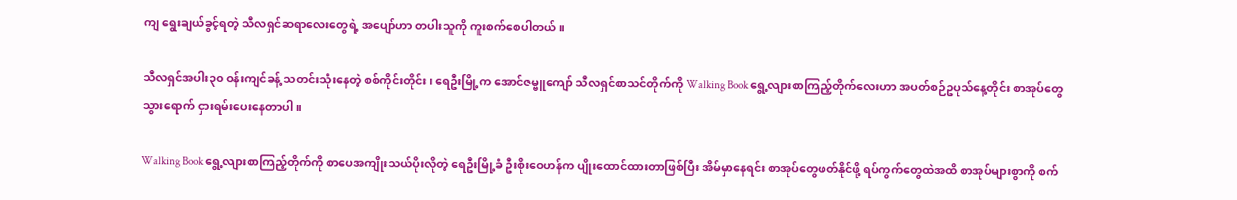ကျ ရွေးချယ်ခွင့်ရတဲ့ သီလရှင်ဆရာလေးတွေရဲ့ အပျော်ဟာ တပါးသူကို ကူးစက်စေပါတယ်။

သီလရှင်အပါး၃၀ ဝန်းကျင်ခန့် သတင်းသုံးနေတဲ့ စစ်ကိုင်းတိုင်း၊ ရေဦးမြို့က အောင်ဇမ္ဗူကျော် သီလရှင်စာသင်တိုက်ကို Walking Book ရွေ့လျားစာကြည့်တိုက်လေးဟာ အပတ်စဉ်ဥပုသ်နေ့တိုင်း စာအုပ်တွေ သွားရောက် ငှားရမ်းပေးနေတာပါ။

Walking Book ရွေ့လျားစာကြည့်တိုက်ကို စာပေအကျိုးသယ်ပိုးလိုတဲ့ ရေဦးမြို့ခံ ဦးစိုးဝေဟန်က ပျိုးထောင်ထားတာဖြစ်ပြီး အိမ်မှာနေရင်း စာအုပ်တွေဖတ်နိုင်ဖို့ ရပ်ကွက်တွေထဲအထိ စာအုပ်များစွာကို စက်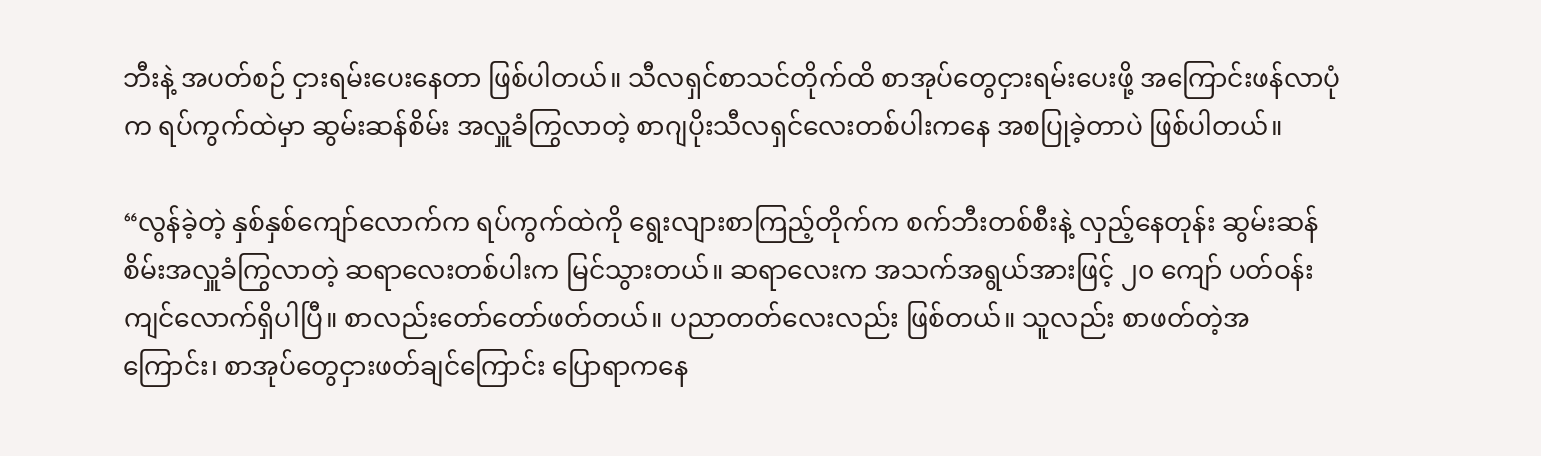ဘီးနဲ့ အပတ်စဉ် ငှားရမ်းပေးနေတာ ဖြစ်ပါတယ်။ သီလရှင်စာသင်တိုက်ထိ စာအုပ်တွေငှားရမ်းပေးဖို့ အကြောင်းဖန်လာပုံက ရပ်ကွက်ထဲမှာ ဆွမ်းဆန်စိမ်း အလှူခံကြွလာတဲ့ စာဂျပိုးသီလရှင်လေးတစ်ပါးကနေ အစပြုခဲ့တာပဲ ဖြစ်ပါတယ်။

“လွန်ခဲ့တဲ့ နှစ်နှစ်ကျော်လောက်က ရပ်ကွက်ထဲကို ရွေးလျားစာကြည့်တိုက်က စက်ဘီးတစ်စီးနဲ့ လှည့်နေတုန်း ဆွမ်းဆန်စိမ်းအလှူခံကြွလာတဲ့ ဆရာလေးတစ်ပါးက မြင်သွားတယ်။ ဆရာလေးက အသက်အရွယ်အားဖြင့် ၂၀ ကျော် ပတ်ဝန်းကျင်လောက်ရှိပါပြီ။ စာလည်းတော်တော်ဖတ်တယ်။ ပညာတတ်လေးလည်း ဖြစ်တယ်။ သူလည်း စာဖတ်တဲ့အကြောင်း၊ စာအုပ်တွေငှားဖတ်ချင်ကြောင်း ပြောရာကနေ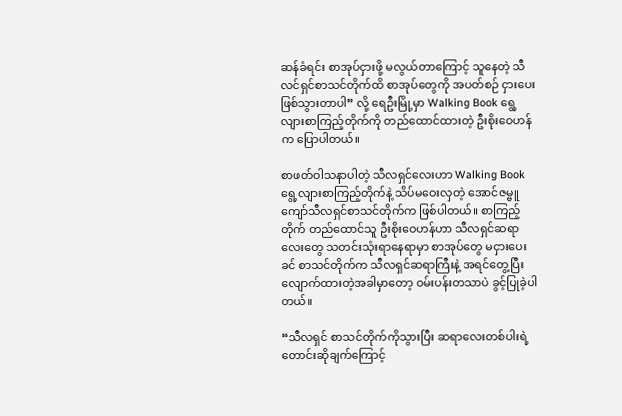ဆန်ခံရင်း စာအုပ်ငှားဖို့ မလွယ်တာကြောင့် သူနေတဲ့ သီလင်ရှင်စာသင်တိုက်ထိ စာအုပ်တွေကို အပတ်စဉ် ငှားပေးဖြစ်သွားတာပါ” လို့ ရေဦးမြို့မှာ Walking Book ရွေ့လျားစာကြည့်တိုက်ကို တည်ထောင်ထားတဲ့ ဦးစိုးဝေဟန်က ပြောပါတယ်။

စာဖတ်ဝါသနာပါတဲ့ သီလရှင်လေးဟာ Walking Book ရွေ့လျားစာကြည့်တိုက်နဲ့ သိပ်မဝေးလှတဲ့ အောင်ဇမ္ဗူကျော်သီလရှင်စာသင်တိုက်က ဖြစ်ပါတယ်။ စာကြည့်တိုက် တည်ထောင်သူ ဦးစိုးဝေဟန်ဟာ သီလရှင်ဆရာလေးတွေ သတင်းသုံးရာနေရာမှာ စာအုပ်တွေ မငှားပေးခင် စာသင်တိုက်က သီလရှင်ဆရာကြီးနဲ့ အရင်တွေ့ပြီး လျောက်ထားတဲ့အခါမှာတော့ ဝမ်းပန်းတသာပဲ ခွင့်ပြုခဲ့ပါတယ်။

“သီလရှင် စာသင်တိုက်ကိုသွားပြီး ဆရာလေးတစ်ပါးရဲ့တောင်းဆိုချက်ကြောင့်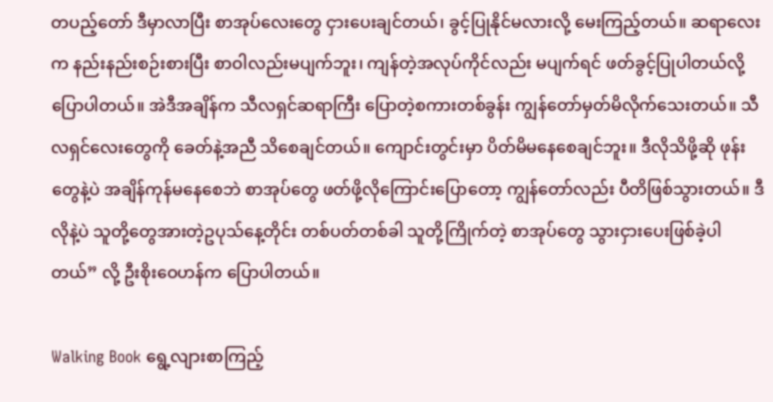တပည့်တော် ဒီမှာလာပြီး စာအုပ်လေးတွေ ငှားပေးချင်တယ်၊ ခွင့်ပြုနိုင်မလားလို့ မေးကြည့်တယ်။ ဆရာလေးက နည်းနည်းစဉ်းစားပြီး စာဝါလည်းမပျက်ဘူး၊ ကျန်တဲ့အလုပ်ကိုင်လည်း မပျက်ရင် ဖတ်ခွင့်ပြုပါတယ်လို့ ပြောပါတယ်။ အဲဒီအချိန်က သီလရှင်ဆရာကြီး ပြောတဲ့စကားတစ်ခွန်း ကျွန်တော်မှတ်မိလိုက်သေးတယ်။ သီလရှင်လေးတွေကို ခေတ်နဲ့အညီ သိစေချင်တယ်။ ကျောင်းတွင်းမှာ ပိတ်မိမနေစေချင်ဘူး။ ဒီလိုသိဖို့ဆို ဖုန်းတွေနဲ့ပဲ အချိန်ကုန်မနေစေဘဲ စာအုပ်တွေ ဖတ်ဖို့လိုကြောင်းပြောတော့ ကျွန်တော်လည်း ပီတိဖြစ်သွားတယ်။ ဒီလိုနဲ့ပဲ သူတို့တွေအားတဲ့ဥပုသ်နေ့တိုင်း တစ်ပတ်တစ်ခါ သူတို့ကြိုက်တဲ့ စာအုပ်တွေ သွားငှားပေးဖြစ်ခဲ့ပါတယ်” လို့ ဦးစိုးဝေဟန်က ပြောပါတယ်။

Walking Book ရွေ့လျားစာကြည့်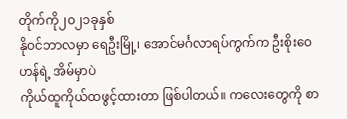တိုက်ကို၂၀၂၁ခုနှစ်
နိုဝင်ဘာလမှာ ရေဦးမြို့၊ အောင်မင်္ဂလာရပ်ကွက်က ဦးစိုးဝေဟန်ရဲ့ အိမ်မှာပဲ
ကိုယ်ထူကိုယ်ထဖွင့်ထားတာ ဖြစ်ပါတယ်။ ကလေးတွေကို စာ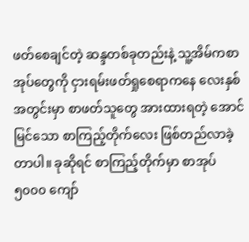ဖတ်စေချင်တဲ့ ဆန္ဒတစ်ခုတည်းနဲ့ သူ့အိမ်ကစာအုပ်တွေကို ငှားရမ်းဖတ်ရှုစေရာကနေ လေးနှစ်အတွင်းမှာ စာဖတ်သူတွေ အားထားရတဲ့ အောင်မြင်သော စာကြည့်တိုက်လေး ဖြစ်တည်လာခဲ့တာပါ။ ခုဆိုရင် စာကြည့်တိုက်မှာ စာအုပ် ၅၀၀၀ ကျော်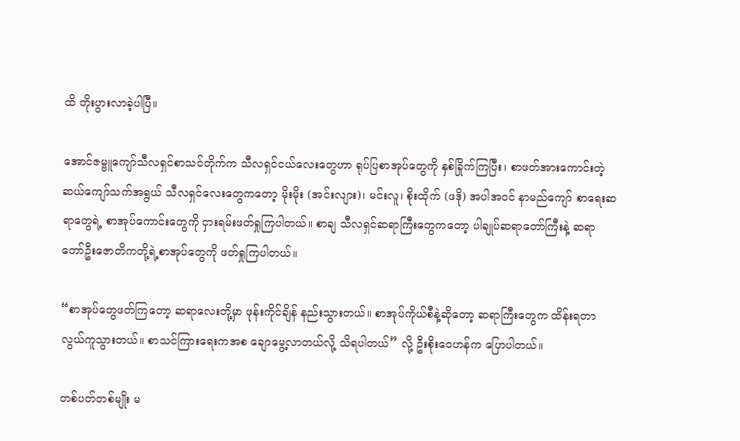ထိ တိုးပွားလာခဲ့ပါပြီ။

အောင်ဇမ္ဗူကျော်သီလရှင်စာသင်တိုက်က သီလရှင်ငယ်လေးတွေဟာ ရုပ်ပြစာအုပ်တွေကို နှစ်ခြိုက်ကြပြီး၊ စာဖတ်အားကောင်းတဲ့ ဆယ်ကျော်သက်အရွယ် သီလရှင်လေးတွေကတော့ မိုးမိုး (အင်းလျား)၊ မင်းလူ၊ စိုးထိုက် (ဖဒို) အပါအဝင် နာမည်ကျော် စာရေးဆရာတွေရဲ့ စာအုပ်ကောင်းတွေကို ငှားရမ်းဖတ်ရှုကြပါတယ်။ စာချ သီလရှင်ဆရာကြီးတွေကတော့ ပါချုပ်ဆရာတော်ကြီးနဲ့ ဆရာတော်ဦးဇောတိကတို့ရဲ့စာအုပ်တွေကို ဖတ်ရှုကြပါတယ်။

“စာအုပ်တွေဖတ်ကြတော့ ဆရာလေးတို့မှာ ဖုန်းကိုင်ချိန် နည်းသွားတယ်။ စာအုပ်ကိုယ်စီနဲ့ဆိုတော့ ဆရာကြီးတွေက ထိန်းရတာ လွယ်ကူသွားတယ်။ စာသင်ကြားရေးကအစ ချောမွေ့လာတယ်လို့ သိရပါတယ်” လို့ ဦးစိုးဝေဟန်က ပြောပါတယ်။

တစ်ပတ်တစ်မျိုး မ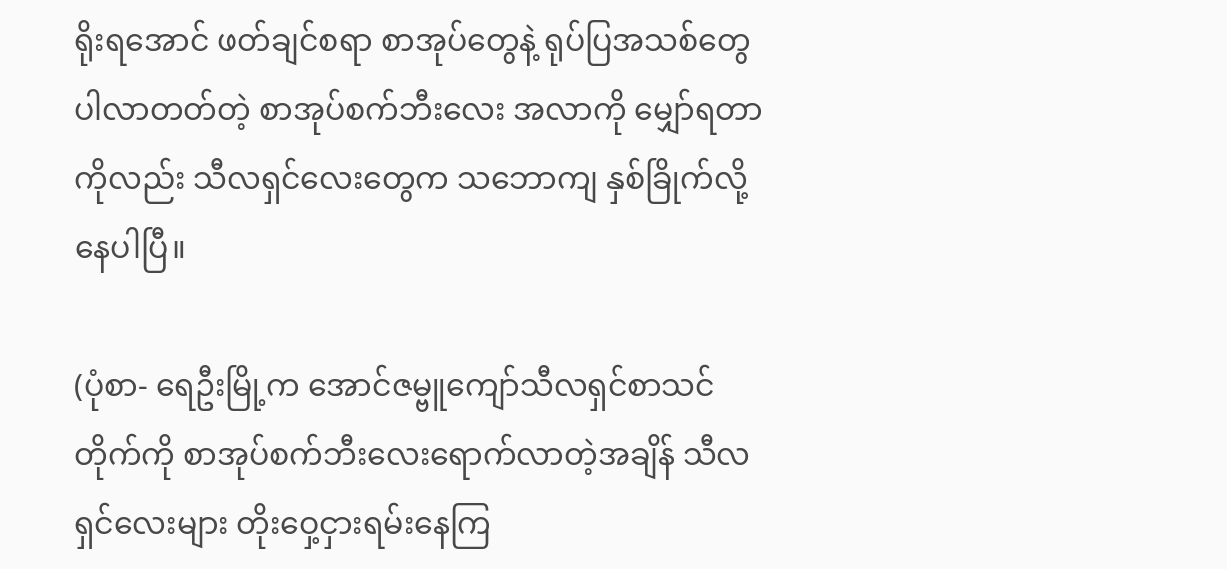ရိုးရအောင် ဖတ်ချင်စရာ စာအုပ်တွေနဲ့ ရုပ်ပြအသစ်တွေပါလာတတ်တဲ့ စာအုပ်စက်ဘီးလေး အလာကို မျှော်ရတာကိုလည်း သီလရှင်လေးတွေက သဘောကျ နှစ်ခြိုက်လို့နေပါပြီ။

(ပုံစာ- ရေဦးမြို့က အောင်ဇမ္ဗူကျော်သီလရှင်စာသင်တိုက်ကို စာအုပ်စက်ဘီးလေးရောက်လာတဲ့အချိန် သီလရှင်လေးများ တိုးဝှေ့ငှားရမ်းနေကြ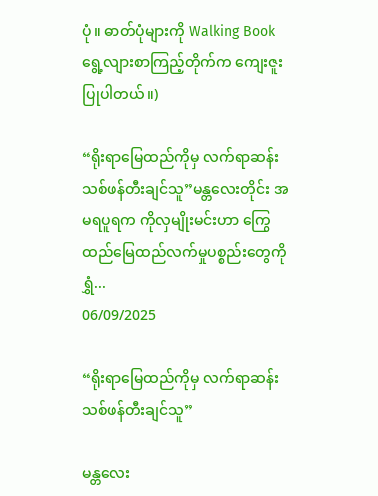ပုံ။ ဓာတ်ပုံများကို Walking Book ရွေ့လျားစာကြည့်တိုက်က ကျေးဇူးပြုပါတယ်။)

“ရိုးရာမြေထည်ကိုမှ လက်ရာဆန်းသစ်ဖန်တီးချင်သူ”မန္တလေးတိုင်း အမရပူရက ကိုလှမျိုးမင်းဟာ ကြွေထည်မြေထည်လက်မှုပစ္စည်းတွေကို ရွှံ...
06/09/2025

“ရိုးရာမြေထည်ကိုမှ လက်ရာဆန်းသစ်ဖန်တီးချင်သူ”

မန္တလေး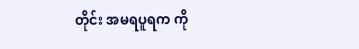တိုင်း အမရပူရက ကို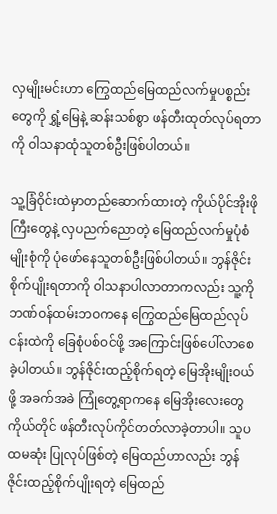လှမျိုးမင်းဟာ ကြွေထည်မြေထည်လက်မှုပစ္စည်းတွေကို ရွှံ့မြေနဲ့ ဆန်းသစ်စွာ ဖန်တီးထုတ်လုပ်ရတာကို ဝါသနာထုံသူတစ်ဦးဖြစ်ပါတယ်။

သူ့ခြံဝိုင်းထဲမှာတည်ဆောက်ထားတဲ့ ကိုယ်ပိုင်အိုးဖိုကြီးတွေနဲ့ လှပညက်ညောတဲ့ မြေထည်လက်မှုပုံစံမျိုးစုံကို ပုံဖော်နေသူတစ်ဦးဖြစ်ပါတယ်။ ဘွန်ဇိုင်းစိုက်ပျိုးရတာကို ဝါသနာပါလာတာကလည်း သူ့ကို ဘဏ်ဝန်ထမ်းဘဝကနေ ကြွေထည်မြေထည်လုပ်ငန်းထဲကို ခြေစုံပစ်ဝင်ဖို့ အကြောင်းဖြစ်ပေါ်လာစေခဲ့ပါတယ်။ ဘွန်ဇိုင်းထည့်စိုက်ရတဲ့ မြေအိုးမျိုးဝယ်ဖို့ အခက်အခဲ ကြုံတွေ့ရာကနေ မြေအိုးလေးတွေ ကိုယ်တိုင် ဖန်တီးလုပ်ကိုင်တတ်လာခဲ့တာပါ။ သူပထမဆုံး ပြုလုပ်ဖြစ်တဲ့ မြေထည်ဟာလည်း ဘွန်ဇိုင်းထည့်စိုက်ပျိုးရတဲ့ မြေထည်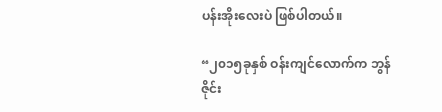ပန်းအိုးလေးပဲ ဖြစ်ပါတယ်။

“၂၀၁၅ခုနှစ် ဝန်းကျင်လောက်က ဘွန်ဇိုင်း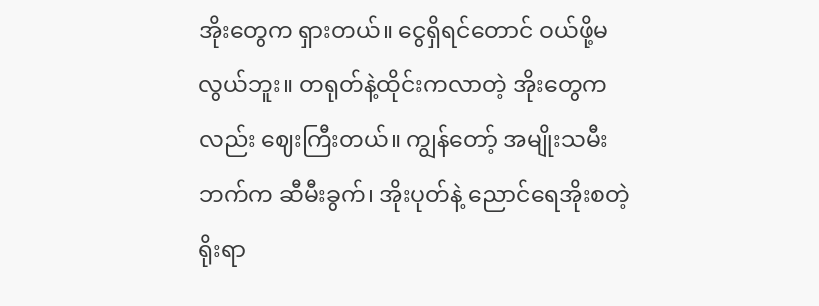အိုးတွေက ရှားတယ်။ ငွေရှိရင်တောင် ဝယ်ဖို့မလွယ်ဘူး။ တရုတ်နဲ့ထိုင်းကလာတဲ့ အိုးတွေကလည်း ဈေးကြီးတယ်။ ကျွန်တော့် အမျိုးသမီးဘက်က ဆီမီးခွက်၊ အိုးပုတ်နဲ့ ညောင်ရေအိုးစတဲ့ ရိုးရာ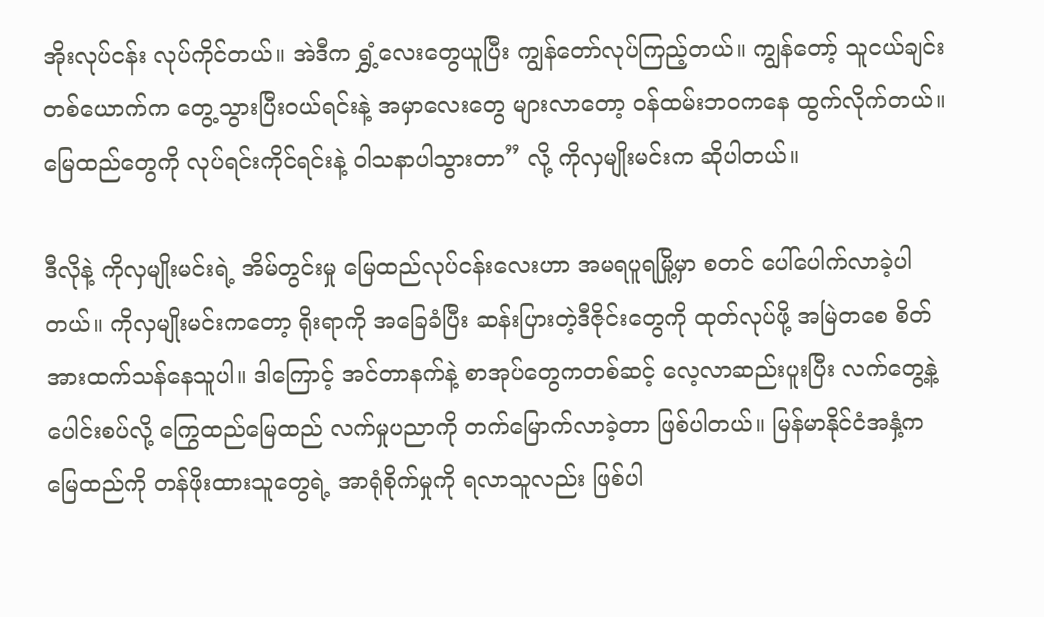အိုးလုပ်ငန်း လုပ်ကိုင်တယ်။ အဲဒီက ရွှံ့လေးတွေယူပြီး ကျွန်တော်လုပ်ကြည့်တယ်။ ကျွန်တော့် သူငယ်ချင်းတစ်ယောက်က တွေ့သွားပြီးဝယ်ရင်းနဲ့ အမှာလေးတွေ များလာတော့ ဝန်ထမ်းဘဝကနေ ထွက်လိုက်တယ်။ မြေထည်တွေကို လုပ်ရင်းကိုင်ရင်းနဲ့ ဝါသနာပါသွားတာ” လို့ ကိုလှမျိုးမင်းက ဆိုပါတယ်။

ဒီလိုနဲ့ ကိုလှမျိုးမင်းရဲ့ အိမ်တွင်းမှု မြေထည်လုပ်ငန်းလေးဟာ အမရပူရမြို့မှာ စတင် ပေါ်ပေါက်လာခဲ့ပါတယ်။ ကိုလှမျိုးမင်းကတော့ ရိုးရာကို အခြေခံပြီး ဆန်းပြားတဲ့ဒီဇိုင်းတွေကို ထုတ်လုပ်ဖို့ အမြဲတစေ စိတ်အားထက်သန်နေသူပါ။ ဒါကြောင့် အင်တာနက်နဲ့ စာအုပ်တွေကတစ်ဆင့် လေ့လာဆည်းပူးပြီး လက်တွေ့နဲ့ပေါင်းစပ်လို့ ကြွေထည်မြေထည် လက်မှုပညာကို တက်မြောက်လာခဲ့တာ ဖြစ်ပါတယ်။ မြန်မာနိုင်ငံအနှံ့က မြေထည်ကို တန်ဖိုးထားသူတွေရဲ့ အာရုံစိုက်မှုကို ရလာသူလည်း ဖြစ်ပါ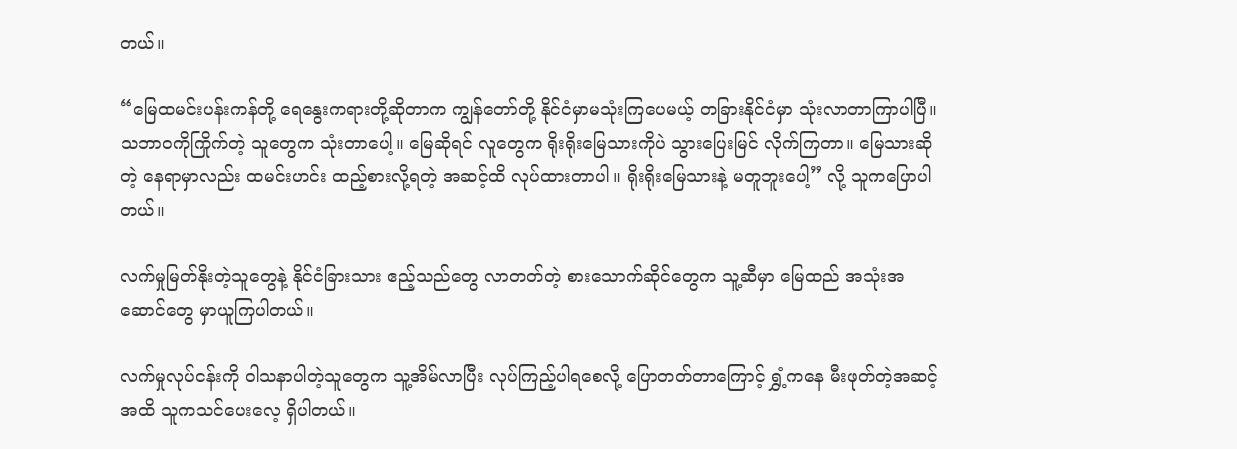တယ်။

“မြေထမင်းပန်းကန်တို့ ရေနွေးကရားတို့ဆိုတာက ကျွန်တော်တို့ နိုင်ငံမှာမသုံးကြပေမယ့် တခြားနိုင်ငံမှာ သုံးလာတာကြာပါပြီ။ သဘာဝကိုကြိုက်တဲ့ သူတွေက သုံးတာပေါ့။ မြေဆိုရင် လူတွေက ရိုးရိုးမြေသားကိုပဲ သွားပြေးမြင် လိုက်ကြတာ။ မြေသားဆိုတဲ့ နေရာမှာလည်း ထမင်းဟင်း ထည့်စားလို့ရတဲ့ အဆင့်ထိ လုပ်ထားတာပါ။ ရိုးရိုးမြေသားနဲ့ မတူဘူးပေါ့” လို့ သူကပြောပါတယ်။

လက်မှုမြတ်နိုးတဲ့သူတွေနဲ့ နိုင်ငံခြားသား ဧည့်သည်တွေ လာတတ်တဲ့ စားသောက်ဆိုင်တွေက သူ့ဆီမှာ မြေထည် အသုံးအဆောင်တွေ မှာယူကြပါတယ်။

လက်မှုလုပ်ငန်းကို ဝါသနာပါတဲ့သူတွေက သူ့အိမ်လာပြီး လုပ်ကြည့်ပါရစေလို့ ပြောတတ်တာကြောင့် ရွှံ့ကနေ မီးဖုတ်တဲ့အဆင့်အထိ သူကသင်ပေးလေ့ ရှိပါတယ်။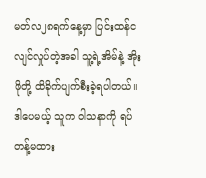မတ်လ၂၈ရက်နေ့မှာ ပြင်းထန်ငလျင်လှုပ်တဲ့အခါ သူ့ရဲ့အိမ်နဲ့ အိုးဖိုတို့ ထိခိုက်ပျက်စီးခဲ့ရပါတယ်။ ဒါပေမယ့် သူက ဝါသနာကို ရပ်တန့်မထား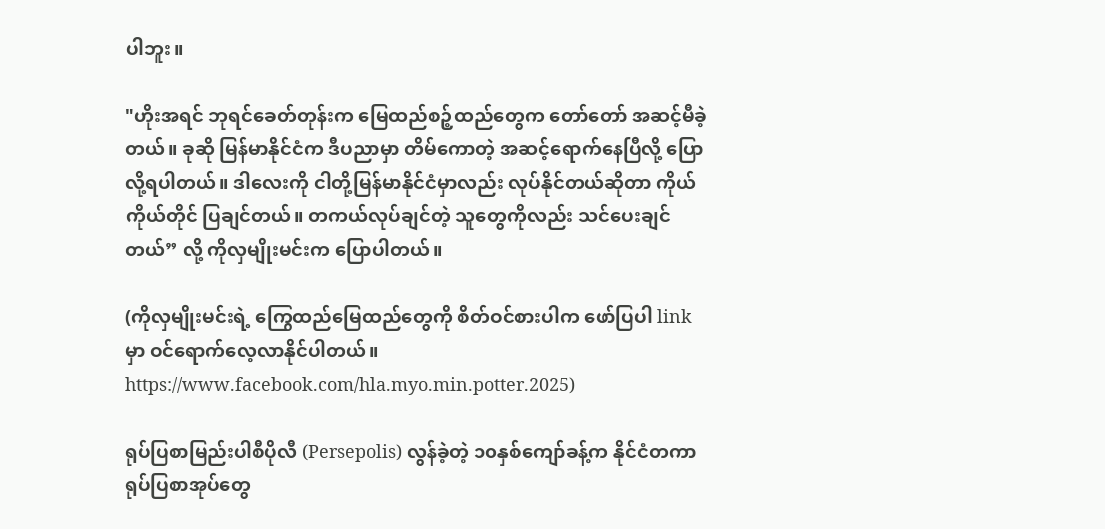ပါဘူး။

"ဟိုးအရင် ဘုရင်ခေတ်တုန်းက မြေထည်စဉ့်ထည်တွေက တော်တော် အဆင့်မီခဲ့တယ်။ ခုဆို မြန်မာနိုင်ငံက ဒီပညာမှာ တိမ်ကောတဲ့ အဆင့်ရောက်နေပြီလို့ ပြောလို့ရပါတယ်။ ဒါလေးကို ငါတို့မြန်မာနိုင်ငံမှာလည်း လုပ်နိုင်တယ်ဆိုတာ ကိုယ်ကိုယ်တိုင် ပြချင်တယ်။ တကယ်လုပ်ချင်တဲ့ သူတွေကိုလည်း သင်ပေးချင်တယ်” လို့ ကိုလှမျိုးမင်းက ပြောပါတယ်။

(ကိုလှမျိုးမင်းရဲ့ ကြွေထည်မြေထည်တွေကို စိတ်ဝင်စားပါက ဖော်ပြပါ link မှာ ဝင်ရောက်လေ့လာနိုင်ပါတယ်။ https://www.facebook.com/hla.myo.min.potter.2025)

ရုပ်ပြစာမြည်းပါစီပိုလီ (Persepolis) လွန်ခဲ့တဲ့ ၁၀နှစ်ကျော်ခန့်က နိုင်ငံတကာရုပ်ပြစာအုပ်တွေ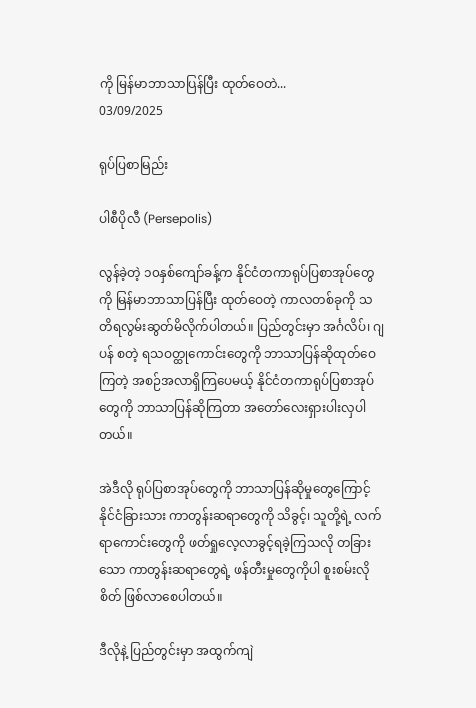ကို မြန်မာဘာသာပြန်ပြီး ထုတ်ဝေတဲ...
03/09/2025

ရုပ်ပြစာမြည်း

ပါစီပိုလီ (Persepolis)

လွန်ခဲ့တဲ့ ၁၀နှစ်ကျော်ခန့်က နိုင်ငံတကာရုပ်ပြစာအုပ်တွေကို မြန်မာဘာသာပြန်ပြီး ထုတ်ဝေတဲ့ ကာလတစ်ခုကို သတိရလွမ်းဆွတ်မိလိုက်ပါတယ်။ ပြည်တွင်းမှာ အင်္ဂလိပ်၊ ဂျပန် စတဲ့ ရသဝတ္ထုကောင်းတွေကို ဘာသာပြန်ဆိုထုတ်ဝေကြတဲ့ အစဉ်အလာရှိကြပေမယ့် နိုင်ငံတကာရုပ်ပြစာအုပ်တွေကို ဘာသာပြန်ဆိုကြတာ အတော်လေးရှားပါးလှပါတယ်။

အဲဒီလို ရုပ်ပြစာအုပ်တွေကို ဘာသာပြန်ဆိုမှုတွေကြောင့် နိုင်ငံခြားသား ကာတွန်းဆရာတွေကို သိခွင့်၊ သူတို့ရဲ့ လက်ရာကောင်းတွေကို ဖတ်ရှုလေ့လာခွင့်ရခဲ့ကြသလို တခြားသော ကာတွန်းဆရာတွေရဲ့ ဖန်တီးမှုတွေကိုပါ စူးစမ်းလိုစိတ် ဖြစ်လာစေပါတယ်။

ဒီလိုနဲ့ ပြည်တွင်းမှာ အထွက်ကျဲ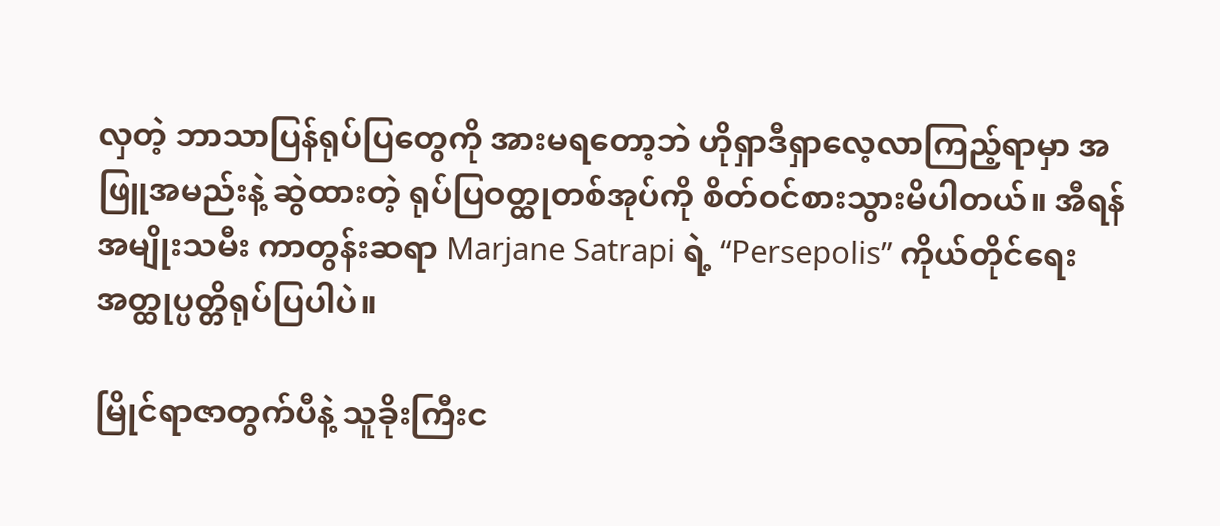လှတဲ့ ဘာသာပြန်ရုပ်ပြတွေကို အားမရတော့ဘဲ ဟိုရှာဒီရှာလေ့လာကြည့်ရာမှာ အဖြူအမည်းနဲ့ ဆွဲထားတဲ့ ရုပ်ပြဝတ္ထုတစ်အုပ်ကို စိတ်ဝင်စားသွားမိပါတယ်။ အီရန်အမျိုးသမီး ကာတွန်းဆရာ Marjane Satrapi ရဲ့ “Persepolis” ကိုယ်တိုင်ရေး အတ္ထုပ္ပတ္တိရုပ်ပြပါပဲ။

မြိုင်ရာဇာတွက်ပီနဲ့ သူခိုးကြီးင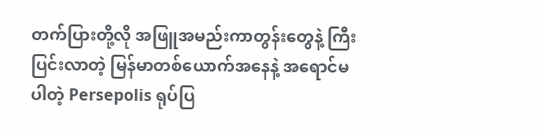တက်ပြားတို့လို အဖြူအမည်းကာတွန်းတွေနဲ့ ကြီးပြင်းလာတဲ့ မြန်မာတစ်ယောက်အနေနဲ့ အရောင်မပါတဲ့ Persepolis ရုပ်ပြ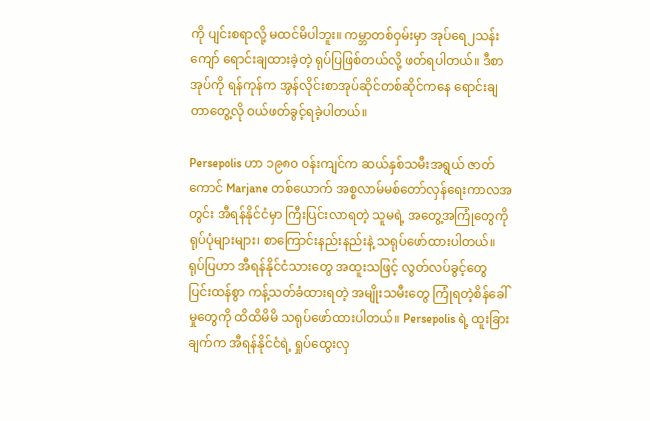ကို ပျင်းစရာလို့ မထင်မိပါဘူး။ ကမ္ဘာတစ်ဝှမ်းမှာ အုပ်ရေ၂သန်းကျော် ရောင်းချထားခဲ့တဲ့ ရုပ်ပြဖြစ်တယ်လို့ ဖတ်ရပါတယ်။ ဒီစာအုပ်ကို ရန်ကုန်က အွန်လိုင်းစာအုပ်ဆိုင်တစ်ဆိုင်ကနေ ရောင်းချတာတွေ့လို ဝယ်ဖတ်ခွင့်ရခဲ့ပါတယ်။

Persepolis ဟာ ၁၉၈၀ ဝန်းကျင်က ဆယ်နှစ်သမီးအရွယ် ဇာတ်ကောင် Marjane တစ်ယောက် အစ္စလာမ်မစ်တော်လှန်ရေးကာလအတွင်း အီရန်နိုင်ငံမှာ ကြီးပြင်းလာရတဲ့ သူမရဲ့ အတွေ့အကြုံတွေကို ရုပ်ပုံများများ၊ စာကြောင်းနည်းနည်းနဲ့ သရုပ်ဖော်ထားပါတယ်။ ရုပ်ပြဟာ အီရန်နိုင်ငံသားတွေ အထူးသဖြင့် လွတ်လပ်ခွင့်တွေ ပြင်းထန်စွာ ကန့်သတ်ခံထားရတဲ့ အမျိုးသမီးတွေ ကြုံရတဲ့စိန်ခေါ်မှုတွေကို ထိထိမိမိ သရုပ်ဖော်ထားပါတယ်။ Persepolis ရဲ့ ထူးခြားချက်က အီရန်နိုင်ငံရဲ့ ရှုပ်ထွေးလှ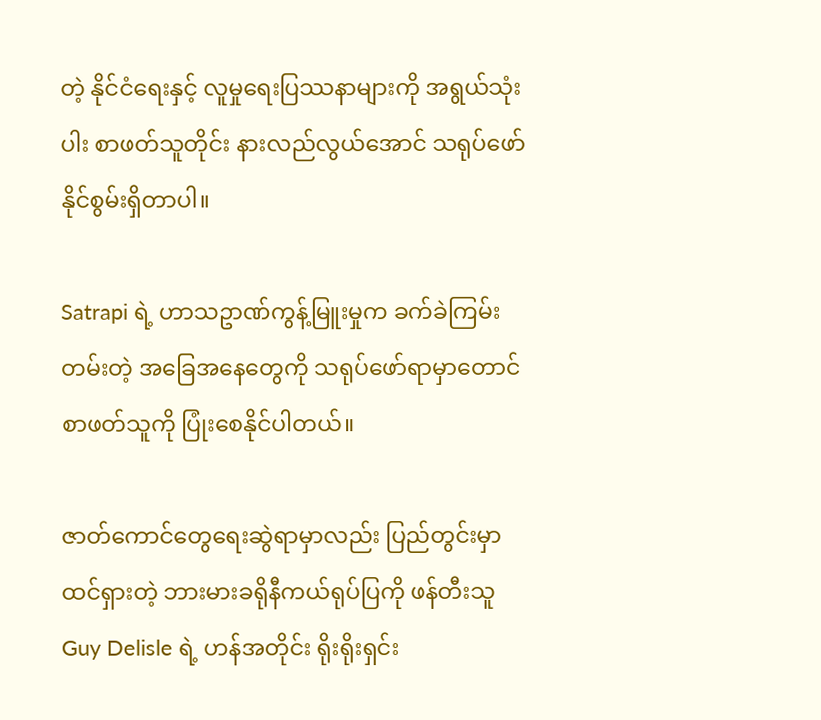တဲ့ နိုင်ငံရေးနှင့် လူမှုရေးပြဿနာများကို အရွယ်သုံးပါး စာဖတ်သူတိုင်း နားလည်လွယ်အောင် သရုပ်ဖော်နိုင်စွမ်းရှိတာပါ။

Satrapi ရဲ့ ဟာသဥာဏ်ကွန့်မြူးမှုက ခက်ခဲကြမ်းတမ်းတဲ့ အခြေအနေတွေကို သရုပ်ဖော်ရာမှာတောင် စာဖတ်သူကို ပြုံးစေနိုင်ပါတယ်။

ဇာတ်ကောင်တွေရေးဆွဲရာမှာလည်း ပြည်တွင်းမှာ ထင်ရှားတဲ့ ဘားမားခရိုနီကယ်ရုပ်ပြကို ဖန်တီးသူ Guy Delisle ရဲ့ ဟန်အတိုင်း ရိုးရိုးရှင်း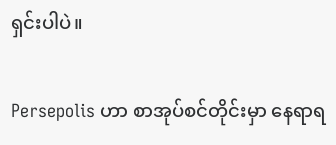ရှင်းပါပဲ။

Persepolis ဟာ စာအုပ်စင်တိုင်းမှာ နေရာရ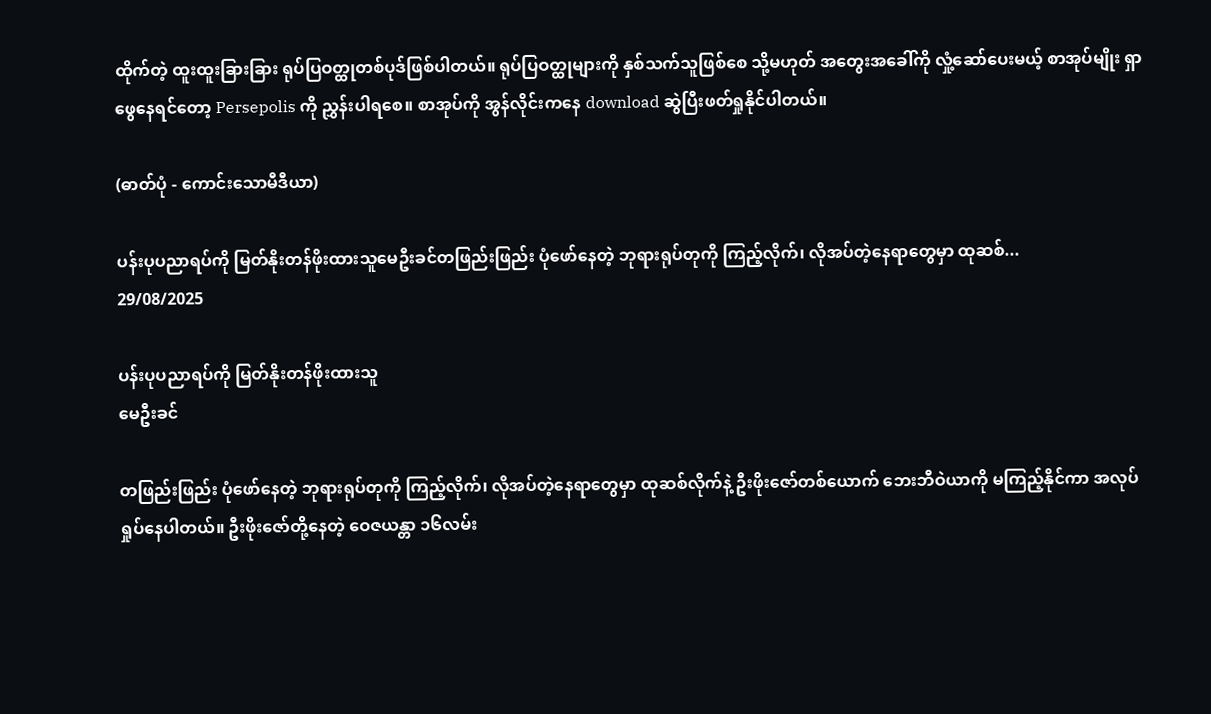ထိုက်တဲ့ ထူးထူးခြားခြား ရုပ်ပြဝတ္ထုတစ်ပုဒ်ဖြစ်ပါတယ်။ ရုပ်ပြဝတ္ထုများကို နှစ်သက်သူဖြစ်စေ သို့မဟုတ် အတွေးအခေါ်ကို လှုံ့ဆော်ပေးမယ့် စာအုပ်မျိုး ရှာဖွေနေရင်တော့ Persepolis ကို ညွှန်းပါရစေ။ စာအုပ်ကို အွန်လိုင်းကနေ download ဆွဲပြီးဖတ်ရှုနိုင်ပါတယ်။

(ဓာတ်ပုံ - ကောင်းသောမီဒီယာ)

ပန်းပုပညာရပ်ကို မြတ်နိုးတန်ဖိုးထားသူမေဦးခင်တဖြည်းဖြည်း ပုံဖော်နေတဲ့ ဘုရားရုပ်တုကို ကြည့်လိုက်၊ လိုအပ်တဲ့နေရာတွေမှာ ထုဆစ်...
29/08/2025

ပန်းပုပညာရပ်ကို မြတ်နိုးတန်ဖိုးထားသူ
မေဦးခင်

တဖြည်းဖြည်း ပုံဖော်နေတဲ့ ဘုရားရုပ်တုကို ကြည့်လိုက်၊ လိုအပ်တဲ့နေရာတွေမှာ ထုဆစ်လိုက်နဲ့ ဦးဖိုးဇော်တစ်ယောက် ဘေးဘီဝဲယာကို မကြည့်နိုင်ကာ အလုပ်ရှုပ်နေပါတယ်။ ဦးဖိုးဇော်တို့နေတဲ့ ဝေဇယန္တာ ၁၆လမ်း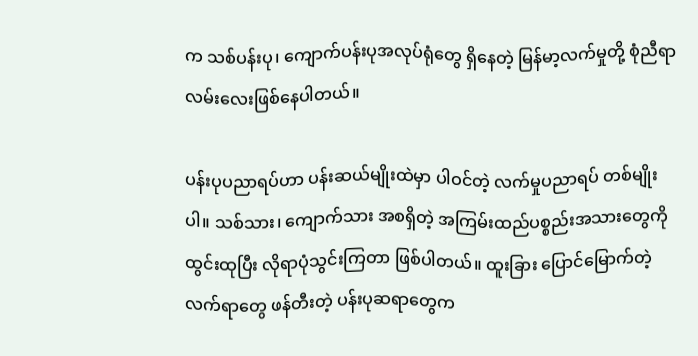က သစ်ပန်းပု၊ ကျောက်ပန်းပုအလုပ်ရုံတွေ ရှိနေတဲ့ မြန်မာ့လက်မှုတို့ စုံညီရာ လမ်းလေးဖြစ်နေပါတယ်။

ပန်းပုပညာရပ်ဟာ ပန်းဆယ်မျိုးထဲမှာ ပါဝင်တဲ့ လက်မှုပညာရပ် တစ်မျိုးပါ။ သစ်သား၊ ကျောက်သား အစရှိတဲ့ အကြမ်းထည်ပစ္စည်းအသားတွေကို ထွင်းထုပြီး လိုရာပုံသွင်းကြတာ ဖြစ်ပါတယ်။ ထူးခြား ပြောင်မြောက်တဲ့ လက်ရာတွေ ဖန်တီးတဲ့ ပန်းပုဆရာတွေက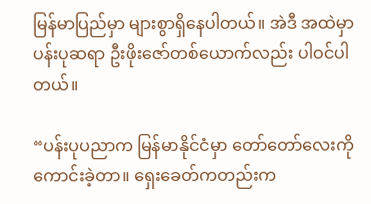မြန်မာပြည်မှာ များစွာရှိနေပါတယ်။ အဲဒီ အထဲမှာ ပန်းပုဆရာ ဦးဖိုးဇော်တစ်ယောက်လည်း ပါဝင်ပါတယ်။

“ပန်းပုပညာက မြန်မာနိုင်ငံမှာ တော်တော်လေးကို ကောင်းခဲ့တာ။ ရှေးခေတ်ကတည်းက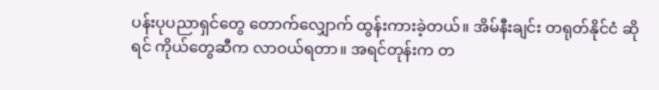ပန်းပုပညာရှင်တွေ တောက်လျှောက် ထွန်းကားခဲ့တယ်။ အိမ်နီးချင်း တရုတ်နိုင်ငံ ဆိုရင် ကိုယ်တွေဆီက လာဝယ်ရတာ။ အရင်တုန်းက တ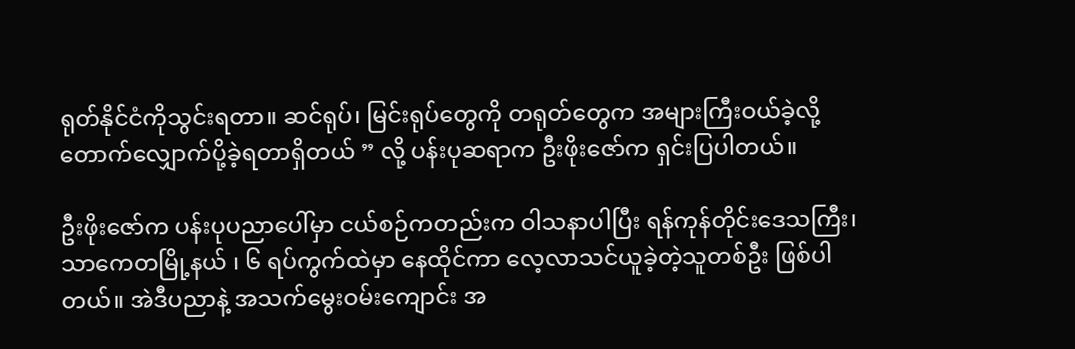ရုတ်နိုင်ငံကိုသွင်းရတာ။ ဆင်ရုပ်၊ မြင်းရုပ်တွေကို တရုတ်တွေက အများကြီးဝယ်ခဲ့လို့ တောက်လျှောက်ပို့ခဲ့ရတာရှိတယ် ” လို့ ပန်းပုဆရာက ဦးဖိုးဇော်က ရှင်းပြပါတယ်။

ဦးဖိုးဇော်က ပန်းပုပညာပေါ်မှာ ငယ်စဉ်ကတည်းက ဝါသနာပါပြီး ရန်ကုန်တိုင်းဒေသကြီး၊ သာကေတမြို့နယ် ၊ ၆ ရပ်ကွက်ထဲမှာ နေထိုင်ကာ လေ့လာသင်ယူခဲ့တဲ့သူတစ်ဦး ဖြစ်ပါတယ်။ အဲဒီပညာနဲ့ အသက်မွေးဝမ်းကျောင်း အ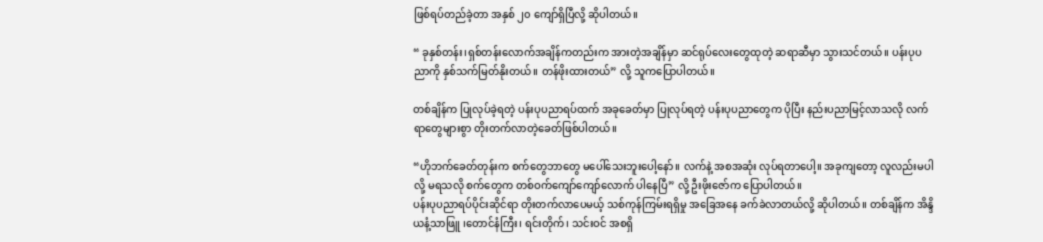ဖြစ်ရပ်တည်ခဲ့တာ အနှစ် ၂၀ ကျော်ရှိပြီလို့ ဆိုပါတယ်။

“ ခုနှစ်တန်း၊ရှစ်တန်းလောက်အချိန်ကတည်းက အားတဲ့အချိန်မှာ ဆင်ရုပ်လေးတွေထုတဲ့ ဆရာဆီမှာ သွားသင်တယ်။ ပန်းပုပညာကို နှစ်သက်မြတ်နိုးတယ်။ တန်ဖိုးထားတယ်” လို့ သူကပြောပါတယ်။

တစ်ချိန်က ပြုလုပ်ခဲ့ရတဲ့ ပန်းပုပညာရပ်ထက် အခုခေတ်မှာ ပြုလုပ်ရတဲ့ ပန်းပုပညာတွေက ပိုပြီး နည်းပညာမြင့်လာသလို လက်ရာတွေများစွာ တိုးတက်လာတဲ့ခေတ်ဖြစ်ပါတယ်။

“ဟိုဘက်ခေတ်တုန်းက စက်တွေဘာတွေ မပေါ်သေးဘူးပေါ့နော်။ လက်နဲ့ အစအဆုံး လုပ်ရတာပေါ့။ အခုကျတော့ လူလည်းမပါလို့ မရသလို စက်တွေက တစ်ဝက်ကျော်ကျော်လောက် ပါနေပြီ” လို့ ဦးဖိုးဇော်က ပြောပါတယ်။
ပန်းပုပညာရပ်ပိုင်းဆိုင်ရာ တိုးတက်လာပေမယ့် သစ်ကုန်ကြမ်းရရှိမှု အခြေအနေ ခက်ခဲလာတယ်လို့ ဆိုပါတယ်။ တစ်ချိန်က အိန္ဒိယနံ့သာဖြူ ၊တောင်နံကြီး၊ ရင်းတိုက်၊ သင်းဝင် အစရှိ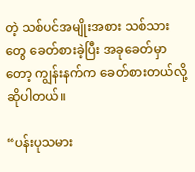တဲ့ သစ်ပင်အမျိုးအစား သစ်သားတွေ ခေတ်စားခဲ့ပြီး အခုခေတ်မှာတော့ ကျွန်းနက်က ခေတ်စားတယ်လို့ ဆိုပါတယ်။

“ပန်းပုသမား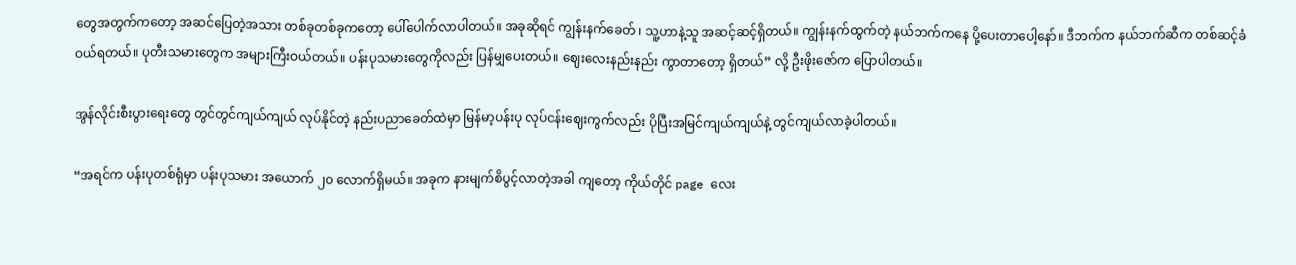တွေအတွက်ကတော့ အဆင်ပြေတဲ့အသား တစ်ခုတစ်ခုကတော့ ပေါ်ပေါက်လာပါတယ်။ အခုဆိုရင် ကျွန်းနက်ခေတ် ၊ သူ့ဟာနဲ့သူ အဆင့်ဆင့်ရှိတယ်။ ကျွန်းနက်ထွက်တဲ့ နယ်ဘက်ကနေ ပို့ပေးတာပေါ့နော်။ ဒီဘက်က နယ်ဘက်ဆီက တစ်ဆင့်ခံဝယ်ရတယ်။ ပုတီးသမားတွေက အများကြီးဝယ်တယ်။ ပန်းပုသမားတွေကိုလည်း ပြန်မျှပေးတယ်။ ဈေးလေးနည်းနည်း ကွာတာတော့ ရှိတယ်” လို့ ဦးဖိုးဇော်က ပြောပါတယ်။

အွန်လိုင်းစီးပွားရေးတွေ တွင်တွင်ကျယ်ကျယ် လုပ်နိုင်တဲ့ နည်းပညာခေတ်ထဲမှာ မြန်မာ့ပန်းပု လုပ်ငန်းဈေးကွက်လည်း ပိုပြီးအမြင်ကျယ်ကျယ်နဲ့ တွင်ကျယ်လာခဲ့ပါတယ်။

“အရင်က ပန်းပုတစ်ရုံမှာ ပန်းပုသမား အယောက် ၂၀ လောက်ရှိမယ်။ အခုက နားမျက်စိပွင့်လာတဲ့အခါ ကျတော့ ကိုယ်တိုင် page လေး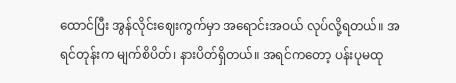ထောင်ပြီး အွန်လိုင်းဈေးကွက်မှာ အရောင်းအဝယ် လုပ်လို့ရတယ်။ အရင်တုန်းက မျက်စိပိတ်၊ နားပိတ်ရှိတယ်။ အရင်ကတော့ ပန်းပုမထု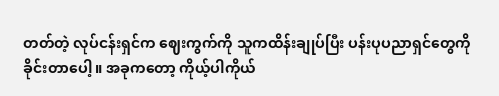တတ်တဲ့ လုပ်ငန်းရှင်က ဈေးကွက်ကို သူကထိန်းချုပ်ပြီး ပန်းပုပညာရှင်တွေကို ခိုင်းတာပေါ့။ အခုကတော့ ကိုယ့်ပါကိုယ်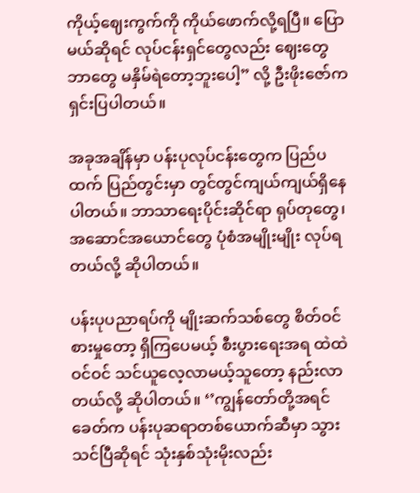ကိုယ့်ဈေးကွက်ကို ကိုယ်ဖောက်လို့ရပြီ။ ပြောမယ်ဆိုရင် လုပ်ငန်းရှင်တွေလည်း ဈေးတွေ ဘာတွေ မနှိမ်ရဲတော့ဘူးပေါ့” လို့ ဦးဖိုးဇော်က ရှင်းပြပါတယ်။

အခုအချိန်မှာ ပန်းပုလုပ်ငန်းတွေက ပြည်ပထက် ပြည်တွင်းမှာ တွင်တွင်ကျယ်ကျယ်ရှိနေပါတယ်။ ဘာသာရေးပိုင်းဆိုင်ရာ ရုပ်တုတွေ၊ အဆောင်အယောင်တွေ ပုံစံအမျိုးမျိုး လုပ်ရတယ်လို့ ဆိုပါတယ်။

ပန်းပုပညာရပ်ကို မျိုးဆက်သစ်တွေ စိတ်ဝင်စားမှုတော့ ရှိကြပေမယ့် စီးပွားရေးအရ ထဲထဲဝင်ဝင် သင်ယူလေ့လာမယ့်သူတော့ နည်းလာတယ်လို့ ဆိုပါတယ်။ ‘’ကျွန်တော်တို့အရင်ခေတ်က ပန်းပုဆရာတစ်ယောက်ဆီမှာ သွားသင်ပြီဆိုရင် သုံးနှစ်သုံးမိုးလည်း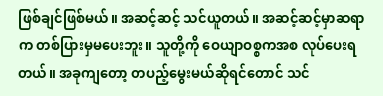ဖြစ်ချင်ဖြစ်မယ်။ အဆင့်ဆင့် သင်ယူတယ်။ အဆင့်ဆင့်မှာဆရာက တစ်ပြားမှမပေးဘူး။ သူတို့ကို ဝေယျာဝစ္စကအစ လုပ်ပေးရတယ်။ အခုကျတော့ တပည့်မွေးမယ်ဆိုရင်တောင် သင်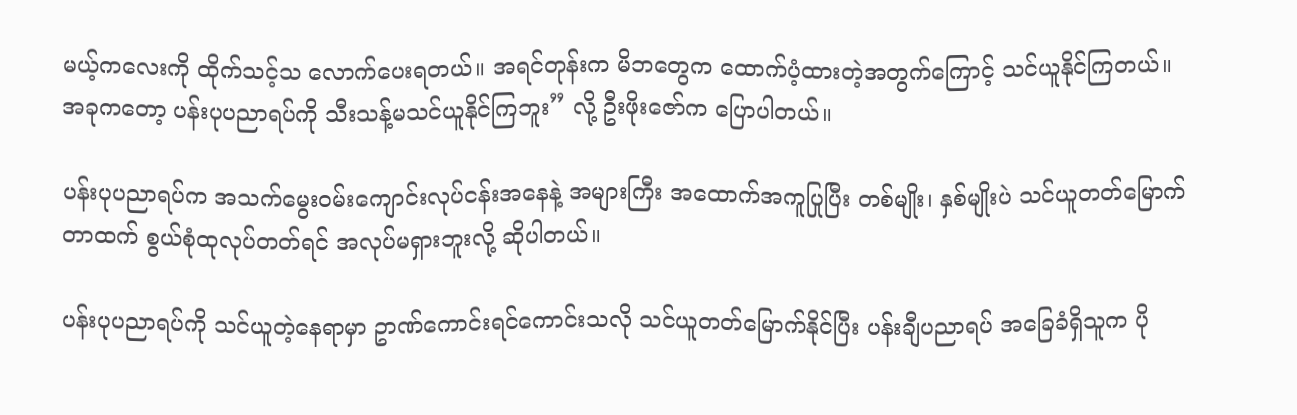မယ့်ကလေးကို ထိုက်သင့်သ လောက်ပေးရတယ်။ အရင်တုန်းက မိဘတွေက ထောက်ပံ့ထားတဲ့အတွက်ကြောင့် သင်ယူနိုင်ကြတယ်။ အခုကတော့ ပန်းပုပညာရပ်ကို သီးသန့်မသင်ယူနိုင်ကြဘူး” လို့ ဦးဖိုးဇော်က ပြောပါတယ်။

ပန်းပုပညာရပ်က အသက်မွေးဝမ်းကျောင်းလုပ်ငန်းအနေနဲ့ အများကြီး အထောက်အကူပြုပြီး တစ်မျိုး၊ နှစ်မျိုးပဲ သင်ယူတတ်မြောက်တာထက် စွယ်စုံထုလုပ်တတ်ရင် အလုပ်မရှားဘူးလို့ ဆိုပါတယ်။

ပန်းပုပညာရပ်ကို သင်ယူတဲ့နေရာမှာ ဥာဏ်ကောင်းရင်ကောင်းသလို သင်ယူတတ်မြောက်နိုင်ပြီး ပန်းချီပညာရပ် အခြေခံရှိသူက ပို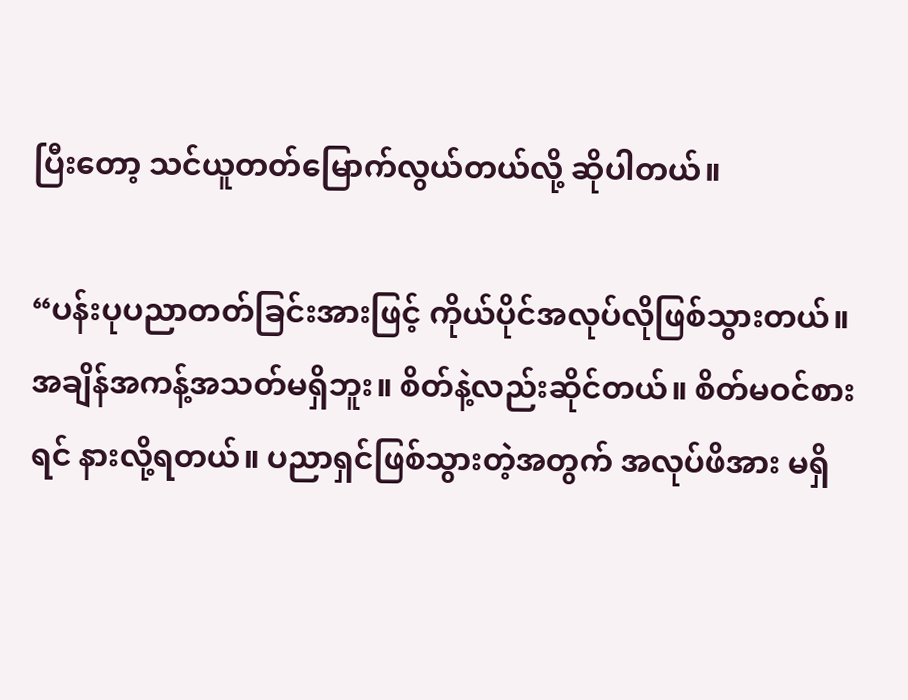ပြီးတော့ သင်ယူတတ်မြောက်လွယ်တယ်လို့ ဆိုပါတယ်။

“ပန်းပုပညာတတ်ခြင်းအားဖြင့် ကိုယ်ပိုင်အလုပ်လိုဖြစ်သွားတယ်။ အချိန်အကန့်အသတ်မရှိဘူး။ စိတ်နဲ့လည်းဆိုင်တယ်။ စိတ်မဝင်စားရင် နားလို့ရတယ်။ ပညာရှင်ဖြစ်သွားတဲ့အတွက် အလုပ်ဖိအား မရှိ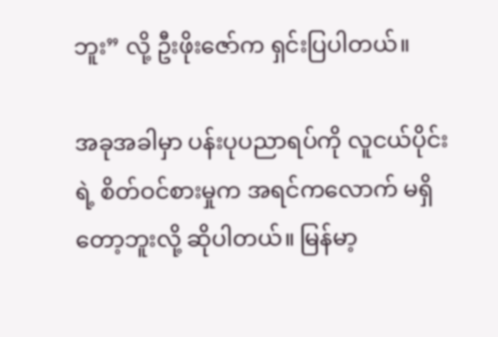ဘူး” လို့ ဦးဖိုးဇော်က ရှင်းပြပါတယ်။

အခုအခါမှာ ပန်းပုပညာရပ်ကို လူငယ်ပိုင်းရဲ့ စိတ်ဝင်စားမှုက အရင်ကလောက် မရှိတော့ဘူးလို့ ဆိုပါတယ်။ မြန်မာ့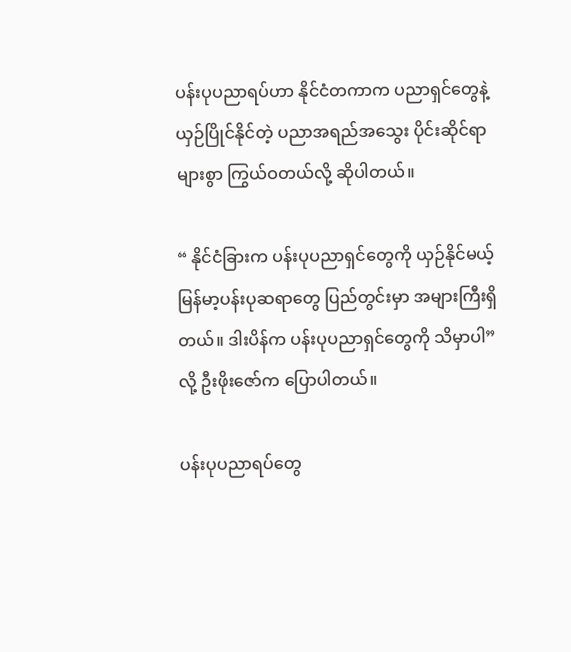ပန်းပုပညာရပ်ဟာ နိုင်ငံတကာက ပညာရှင်တွေနဲ့ယှဉ်ပြိုင်နိုင်တဲ့ ပညာအရည်အသွေး ပိုင်းဆိုင်ရာ များစွာ ကြွယ်ဝတယ်လို့ ဆိုပါတယ်။

“ နိုင်ငံခြားက ပန်းပုပညာရှင်တွေကို ယှဉ်နိုင်မယ့် မြန်မာ့ပန်းပုဆရာတွေ ပြည်တွင်းမှာ အများကြီးရှိတယ်။ ဒါးပိန်က ပန်းပုပညာရှင်တွေကို သိမှာပါ” လို့ ဦးဖိုးဇော်က ပြောပါတယ်။

ပန်းပုပညာရပ်တွေ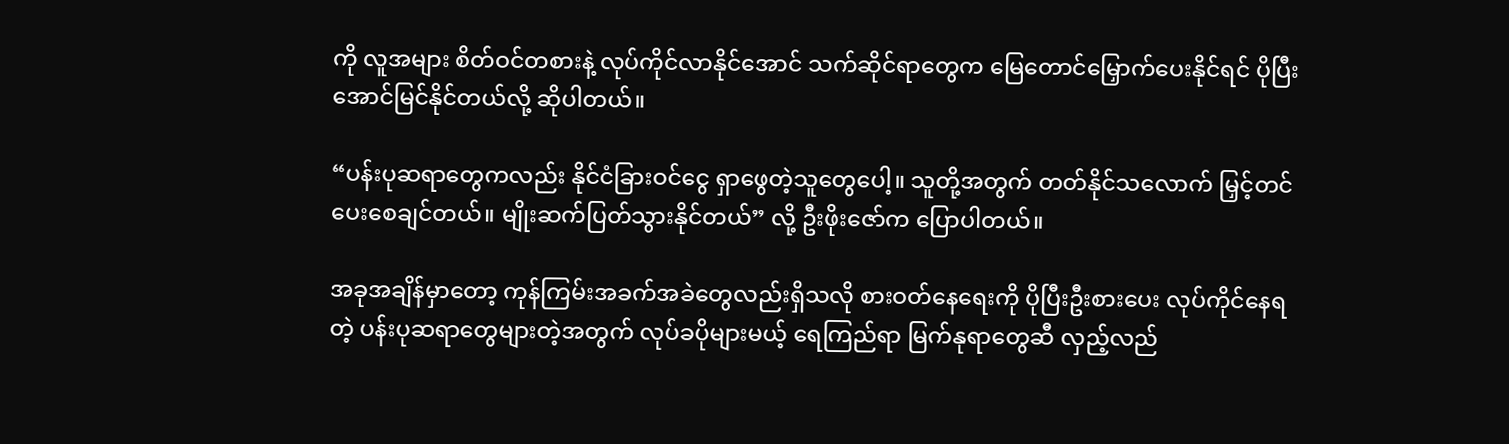ကို လူအများ စိတ်ဝင်တစားနဲ့ လုပ်ကိုင်လာနိုင်အောင် သက်ဆိုင်ရာတွေက မြေတောင်မြှောက်ပေးနိုင်ရင် ပိုပြီးအောင်မြင်နိုင်တယ်လို့ ဆိုပါတယ်။

“ပန်းပုဆရာတွေကလည်း နိုင်ငံခြားဝင်ငွေ ရှာဖွေတဲ့သူတွေပေါ့။ သူတို့အတွက် တတ်နိုင်သလောက် မြှင့်တင်ပေးစေချင်တယ်။ မျိုးဆက်ပြတ်သွားနိုင်တယ်” လို့ ဦးဖိုးဇော်က ပြောပါတယ်။

အခုအချိန်မှာတော့ ကုန်ကြမ်းအခက်အခဲတွေလည်းရှိသလို စားဝတ်နေရေးကို ပိုပြီးဦးစားပေး လုပ်ကိုင်နေရတဲ့ ပန်းပုဆရာတွေများတဲ့အတွက် လုပ်ခပိုများမယ့် ရေကြည်ရာ မြက်နုရာတွေဆီ လှည့်လည်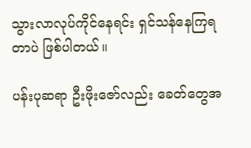သွားလာလုပ်ကိုင်နေရင်း ရှင်သန်နေကြရတာပဲ ဖြစ်ပါတယ်။

ပန်းပုဆရာ ဦးဖိုးဇော်လည်း ခေတ်တွေအ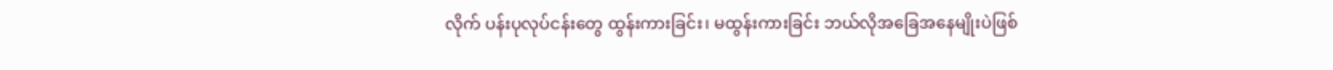လိုက် ပန်းပုလုပ်ငန်းတွေ ထွန်းကားခြင်း၊ မထွန်းကားခြင်း ဘယ်လိုအခြေအနေမျိုးပဲဖြစ်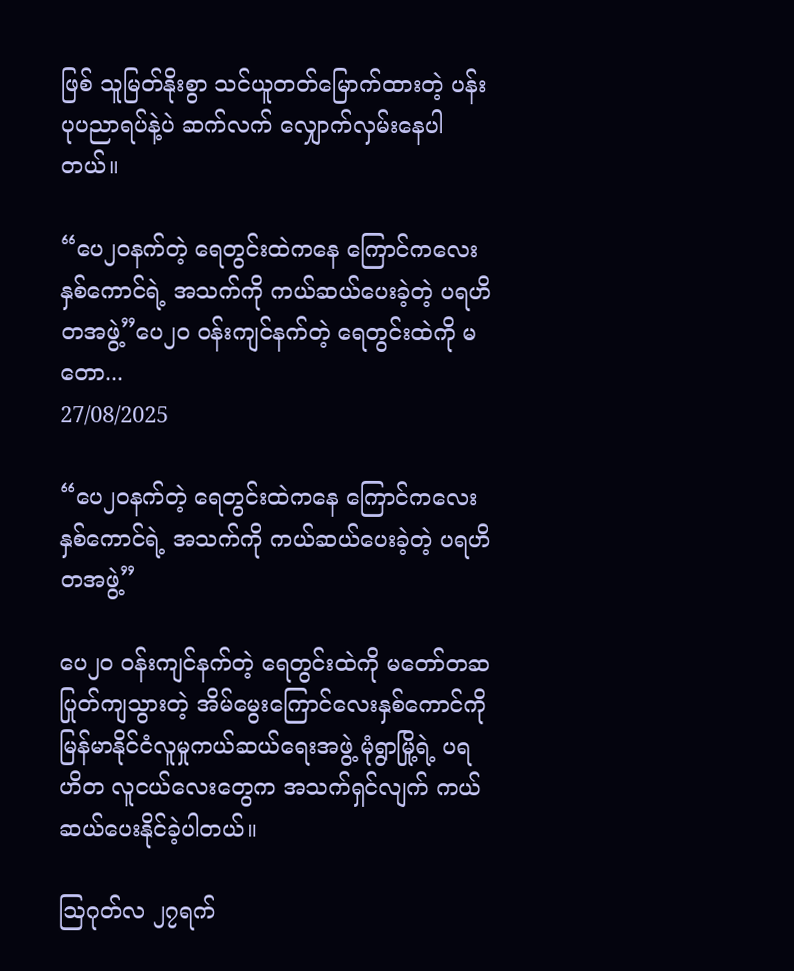ဖြစ် သူမြတ်နိုးစွာ သင်ယူတတ်မြောက်ထားတဲ့ ပန်းပုပညာရပ်နဲ့ပဲ ဆက်လက် လျှောက်လှမ်းနေပါတယ်။

“ပေ၂၀နက်တဲ့ ရေတွင်းထဲကနေ ကြောင်ကလေးနှစ်ကောင်ရဲ့ အသက်ကို ကယ်ဆယ်ပေးခဲ့တဲ့ ပရဟိတအဖွဲ့”ပေ၂၀ ဝန်းကျင်နက်တဲ့ ရေတွင်းထဲကို မတော...
27/08/2025

“ပေ၂၀နက်တဲ့ ရေတွင်းထဲကနေ ကြောင်ကလေးနှစ်ကောင်ရဲ့ အသက်ကို ကယ်ဆယ်ပေးခဲ့တဲ့ ပရဟိတအဖွဲ့”

ပေ၂၀ ဝန်းကျင်နက်တဲ့ ရေတွင်းထဲကို မတော်တဆ ပြုတ်ကျသွားတဲ့ အိမ်မွေးကြောင်လေးနှစ်ကောင်ကို မြန်မာနိုင်ငံလူမှုကယ်ဆယ်ရေးအဖွဲ့ မုံရွာမြို့ရဲ့ ပရဟိတ လူငယ်လေးတွေက အသက်ရှင်လျက် ကယ်ဆယ်ပေးနိုင်ခဲ့ပါတယ်။

ဩဂုတ်လ ၂၇ရက်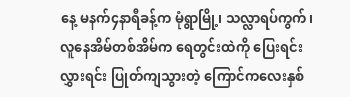နေ့ မနက်၄နာရီခန့်က မုံရွာမြို့၊ သလ္လာရပ်ကွက်၊ လူနေအိမ်တစ်အိမ်က ရေတွင်းထဲကို ပြေးရင်းလွှားရင်း ပြုတ်ကျသွားတဲ့ ကြောင်ကလေးနှစ်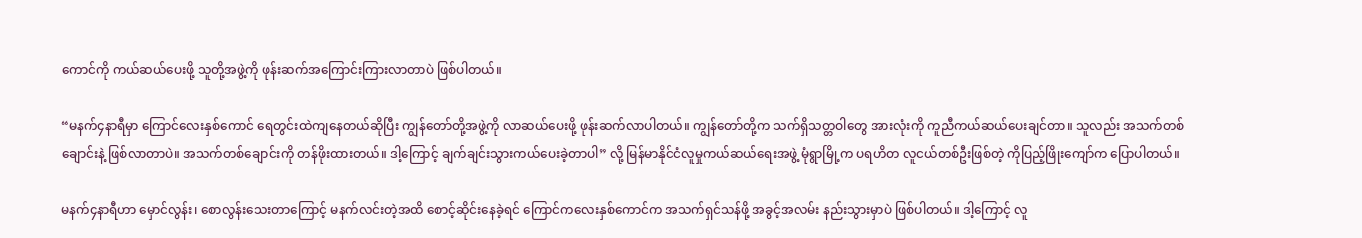ကောင်ကို ကယ်ဆယ်ပေးဖို့ သူတို့အဖွဲ့ကို ဖုန်းဆက်အကြောင်းကြားလာတာပဲ ဖြစ်ပါတယ်။

“မနက်၄နာရီမှာ ကြောင်လေးနှစ်ကောင် ရေတွင်းထဲကျနေတယ်ဆိုပြီး ကျွန်တော်တို့အဖွဲ့ကို လာဆယ်ပေးဖို့ ဖုန်းဆက်လာပါတယ်။ ကျွန်တော်တို့က သက်ရှိသတ္တဝါတွေ အားလုံးကို ကူညီကယ်ဆယ်ပေးချင်တာ။ သူလည်း အသက်တစ်ချောင်းနဲ့ ဖြစ်လာတာပဲ။ အသက်တစ်ချောင်းကို တန်ဖိုးထားတယ်။ ဒါ့ကြောင့် ချက်ချင်းသွားကယ်ပေးခဲ့တာပါ” လို့ မြန်မာနိုင်ငံလူမှုကယ်ဆယ်ရေးအဖွဲ့ မုံရွာမြို့က ပရဟိတ လူငယ်တစ်ဦးဖြစ်တဲ့ ကိုပြည့်ဖြိုးကျော်က ပြောပါတယ်။

မနက်၄နာရီဟာ မှောင်လွန်း၊ စောလွန်းသေးတာကြောင့် မနက်လင်းတဲ့အထိ စောင့်ဆိုင်းနေခဲ့ရင် ကြောင်ကလေးနှစ်ကောင်က အသက်ရှင်သန်ဖို့ အခွင့်အလမ်း နည်းသွားမှာပဲ ဖြစ်ပါတယ်။ ဒါ့ကြောင့် လူ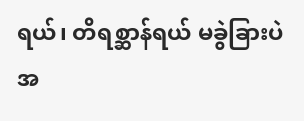ရယ်၊ တိရစ္ဆာန်ရယ် မခွဲခြားပဲ အ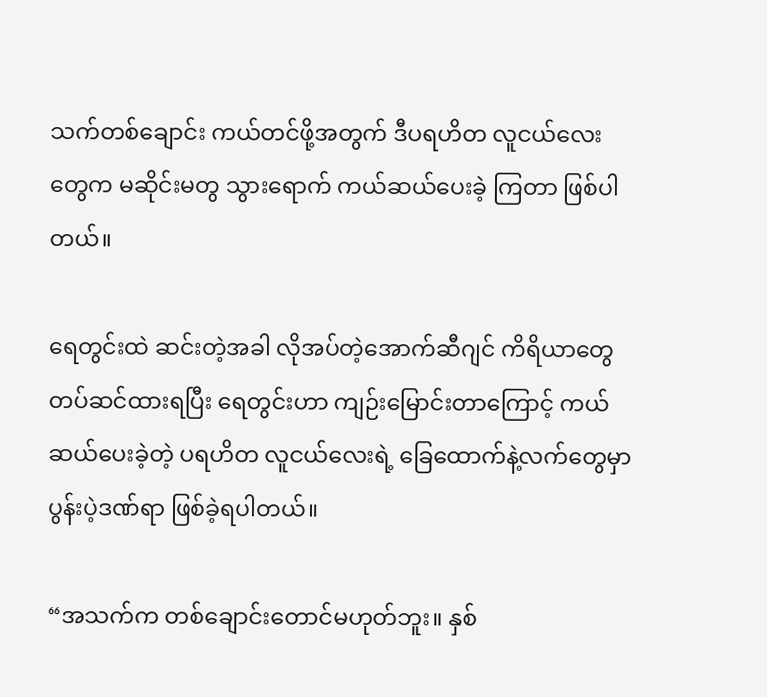သက်တစ်ချောင်း ကယ်တင်ဖို့အတွက် ဒီပရဟိတ လူငယ်လေးတွေက မဆိုင်းမတွ သွားရောက် ကယ်ဆယ်ပေးခဲ့ ကြတာ ဖြစ်ပါတယ်။

ရေတွင်းထဲ ဆင်းတဲ့အခါ လိုအပ်တဲ့အောက်ဆီဂျင် ကိရိယာတွေ တပ်ဆင်ထားရပြီး ရေတွင်းဟာ ကျဉ်းမြောင်းတာကြောင့် ကယ်ဆယ်ပေးခဲ့တဲ့ ပရဟိတ လူငယ်လေးရဲ့ ခြေထောက်နဲ့လက်တွေမှာ ပွန်းပဲ့ဒဏ်ရာ ဖြစ်ခဲ့ရပါတယ်။

“အသက်က တစ်ချောင်းတောင်မဟုတ်ဘူး။ နှစ်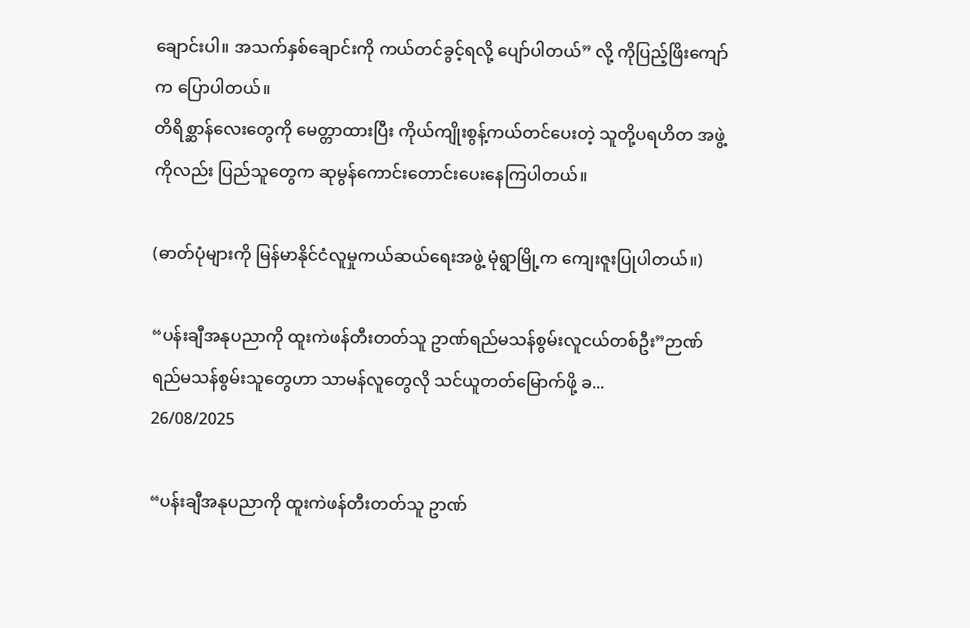ချောင်းပါ။ အသက်နှစ်ချောင်းကို ကယ်တင်ခွင့်ရလို့ ပျော်ပါတယ်” လို့ ကိုပြည့်ဖြိးကျော်က ပြောပါတယ်။
တိရိစ္ဆာန်လေးတွေကို မေတ္တာထားပြီး ကိုယ်ကျိုးစွန့်ကယ်တင်ပေးတဲ့ သူတို့ပရဟိတ အဖွဲ့ကိုလည်း ပြည်သူတွေက ဆုမွန်ကောင်းတောင်းပေးနေကြပါတယ်။

(ဓာတ်ပုံများကို မြန်မာနိုင်ငံလူမှုကယ်ဆယ်ရေးအဖွဲ့ မုံရွာမြို့က ကျေးဇူးပြုပါတယ်။)

“ပန်းချီအနုပညာကို ထူးကဲဖန်တီးတတ်သူ ဥာဏ်ရည်မသန်စွမ်းလူငယ်တစ်ဦး”ဉာဏ်ရည်မသန်စွမ်းသူတွေဟာ သာမန်လူတွေလို သင်ယူတတ်မြောက်ဖို့ ခ...
26/08/2025

“ပန်းချီအနုပညာကို ထူးကဲဖန်တီးတတ်သူ ဥာဏ်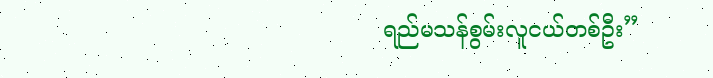ရည်မသန်စွမ်းလူငယ်တစ်ဦး”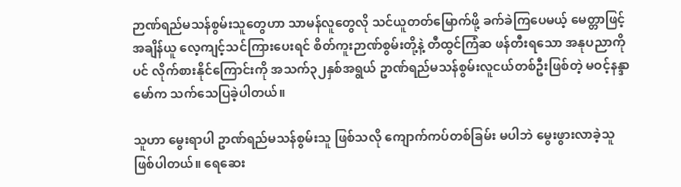ဉာဏ်ရည်မသန်စွမ်းသူတွေဟာ သာမန်လူတွေလို သင်ယူတတ်မြောက်ဖို့ ခက်ခဲကြပေမယ့် မေတ္တာဖြင့် အချိန်ယူ လေ့ကျင့်သင်ကြားပေးရင် စိတ်ကူးဉာဏ်စွမ်းတို့နဲ့ တီထွင်ကြံဆ ဖန်တီးရသော အနုပညာကိုပင် လိုက်စားနိုင်ကြောင်းကို အသက်၃၂နှစ်အရွယ် ဥာဏ်ရည်မသန်စွမ်းလူငယ်တစ်ဦးဖြစ်တဲ့ မဝင့်နန္ဒာမော်က သက်သေပြခဲ့ပါတယ်။

သူဟာ မွေးရာပါ ဥာဏ်ရည်မသန်စွမ်းသူ ဖြစ်သလို ကျောက်ကပ်တစ်ခြမ်း မပါဘဲ မွေးဖွားလာခဲ့သူ ဖြစ်ပါတယ်။ ရေဆေး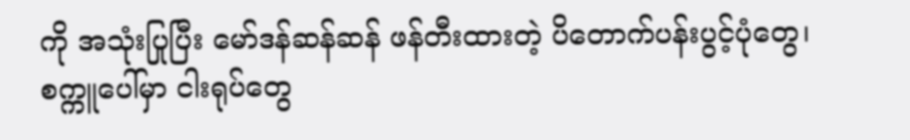ကို အသုံးပြုပြီး မော်ဒန်ဆန်ဆန် ဖန်တီးထားတဲ့ ပိတောက်ပန်းပွင့်ပုံတွေ၊ စက္ကူပေါ်မှာ ငါးရုပ်တွေ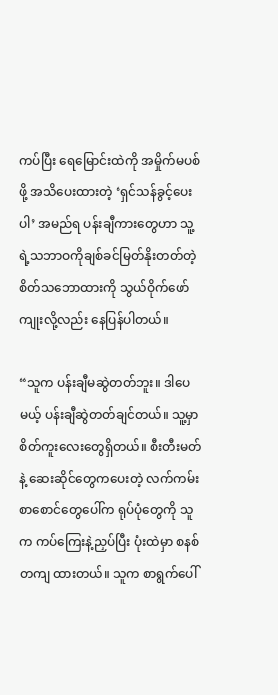ကပ်ပြီး ရေမြောင်းထဲကို အမှိုက်မပစ်ဖို့ အသိပေးထားတဲ့ ‘ရှင်သန်ခွင့်ပေးပါ’ အမည်ရ ပန်းချီကားတွေဟာ သူ့ရဲ့သဘာဝကိုချစ်ခင်မြတ်နိုးတတ်တဲ့ စိတ်သဘောထားကို သွယ်ဝိုက်ဖော်ကျုးလို့လည်း နေပြန်ပါတယ်။

“သူက ပန်းချီမဆွဲတတ်ဘူး။ ဒါပေမယ့် ပန်းချီဆွဲတတ်ချင်တယ်။ သူ့မှာ စိတ်ကူးလေးတွေရှိတယ်။ စီးတီးမတ်နဲ့ ဆေးဆိုင်တွေကပေးတဲ့ လက်ကမ်းစာစောင်တွေပေါ်က ရုပ်ပုံတွေကို သူက ကပ်ကြေးနဲ့ညှပ်ပြီး ပုံးထဲမှာ စနစ်တကျ ထားတယ်။ သူက စာရွက်ပေါ်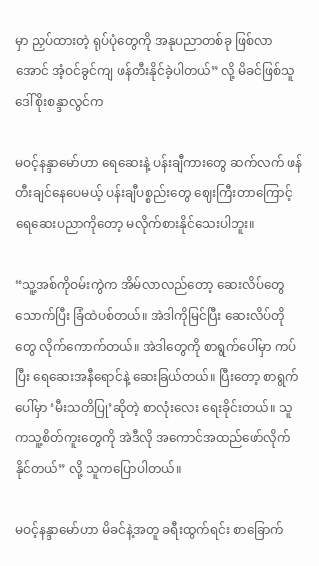မှာ ညှပ်ထားတဲ့ ရုပ်ပုံတွေကို အနုပညာတစ်ခု ဖြစ်လာအောင် အံ့ဝင်ခွင်ကျ ဖန်တီးနိုင်ခဲ့ပါတယ်” လို့ မိခင်ဖြစ်သူ ဒေါ်စိုးစန္ဒာလွင်က

မဝင့်နန္ဒာမော်ဟာ ရေဆေးနဲ့ ပန်းချီကားတွေ ဆက်လက် ဖန်တီးချင်နေပေမယ့် ပန်းချီပစ္စည်းတွေ ဈေးကြီးတာကြောင့် ရေဆေးပညာကိုတော့ မလိုက်စားနိုင်သေးပါဘူး။

“သူ့အစ်ကိုဝမ်းကွဲက အိမ်လာလည်တော့ ဆေးလိပ်တွေ သောက်ပြီး ခြံထဲပစ်တယ်။ အဲဒါကိုမြင်ပြီး ဆေးလိပ်တိုတွေ လိုက်ကောက်တယ်။ အဲဒါတွေကို စာရွက်ပေါ်မှာ ကပ်ပြီး ရေဆေးအနီရောင်နဲ့ ဆေးခြယ်တယ်။ ပြီးတော့ စာရွက်ပေါ်မှာ ‘မီးသတိပြု’ဆိုတဲ့ စာလုံးလေး ရေးခိုင်းတယ်။ သူကသူ့စိတ်ကူးတွေကို အဲဒီလို အကောင်အထည်ဖော်လိုက်နိုင်တယ်” လို့ သူကပြောပါတယ်။

မဝင့်နန္ဒာမော်ဟာ မိခင်နဲ့အတူ ခရီးထွက်ရင်း စာခြောက်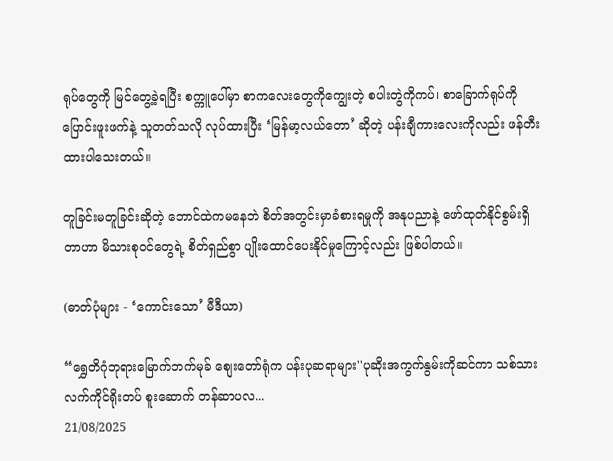ရုပ်တွေကို မြင်တွေ့ခဲ့ရပြီး စက္ကူပေါ်မှာ စာကလေးတွေကိုကျွေးတဲ့ စပါးတွဲကိုကပ်၊ စာခြောက်ရုပ်ကို ပြောင်းဖူးဖက်နဲ့ သူတတ်သလို လုပ်ထားပြီး ‘မြန်မာ့လယ်တော’ ဆိုတဲ့ ပန်းချီကားလေးကိုလည်း ဖန်တီးထားပါသေးတယ်။

တူခြင်းမတူခြင်းဆိုတဲ့ ဘောင်ထဲကမနေဘဲ စိတ်အတွင်းမှာခံစားရမှုကို အနုပညာနဲ့ ဖော်ထုတ်နိုင်စွမ်းရှိတာဟာ မိသားစုဝင်တွေရဲ့ စိတ်ရှည်စွာ ပျိုးထောင်ပေးနိုင်မှုကြောင့်လည်း ဖြစ်ပါတယ်။

(ဓာတ်ပုံများ - ‘ကောင်းသော’ မီဒီယာ)

“ရွှေတိဂုံဘုရားမြောက်ဘက်မုခ် စျေးတော်ရုံက ပန်းပုဆရာများ''ပုဆိုးအကွက်နွမ်းကိုဆင်ကာ သစ်သားလက်ကိုင်ရိုးတပ် စူးဆောက် တန်ဆာပလ...
21/08/2025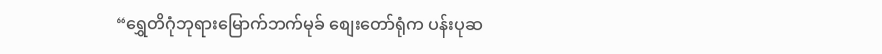“ရွှေတိဂုံဘုရားမြောက်ဘက်မုခ် စျေးတော်ရုံက ပန်းပုဆ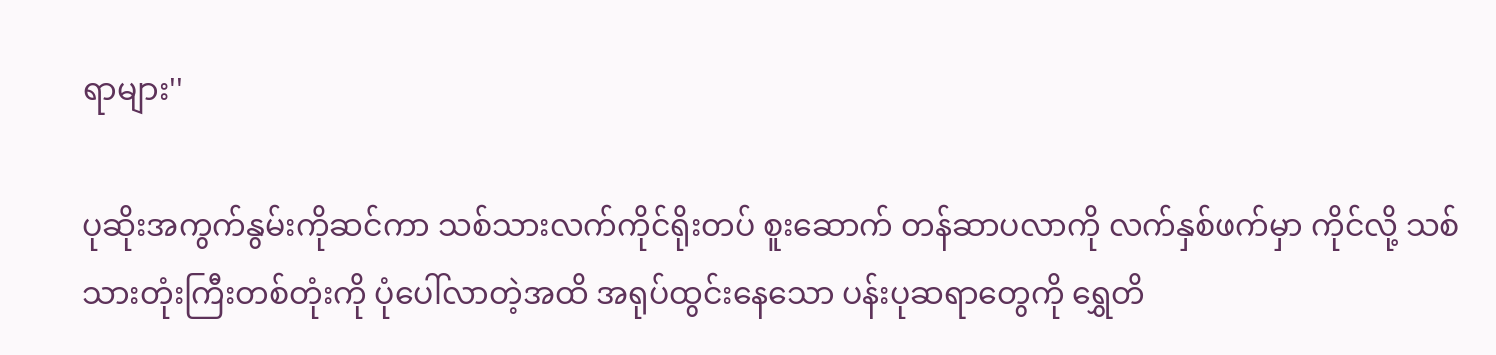ရာများ''

ပုဆိုးအကွက်နွမ်းကိုဆင်ကာ သစ်သားလက်ကိုင်ရိုးတပ် စူးဆောက် တန်ဆာပလာကို လက်နှစ်ဖက်မှာ ကိုင်လို့ သစ်သားတုံးကြီးတစ်တုံးကို ပုံပေါ်လာတဲ့အထိ အရုပ်ထွင်းနေသော ပန်းပုဆရာတွေကို ရွှေတိ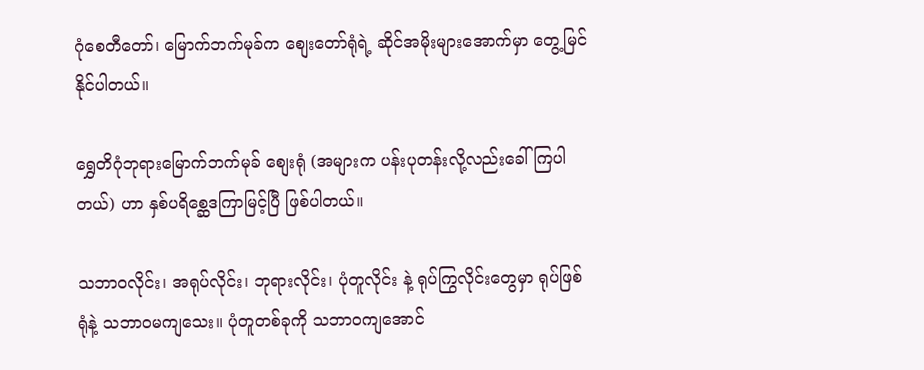ဂုံစေတီတော်၊ မြောက်ဘက်မုခ်က စျေးတော်ရုံရဲ့ ဆိုင်အမိုးများအောက်မှာ တွေ့မြင်နိုင်ပါတယ်။

ရွှေတိဂုံဘုရားမြောက်ဘက်မုခ် စျေးရုံ (အများက ပန်းပုတန်းလို့လည်းခေါ်ကြပါတယ်) ဟာ နှစ်ပရိစ္ဆေဒကြာမြင့်ပြီ ဖြစ်ပါတယ်။

သဘာဝလိုင်း၊ အရုပ်လိုင်း၊ ဘုရားလိုင်း၊ ပုံတူလိုင်း နဲ့ ရုပ်ကြွလိုင်းတွေမှာ ရုပ်ဖြစ်ရုံနဲ့ သဘာဝမကျသေး။ ပုံတူတစ်ခုကို သဘာဝကျအောင်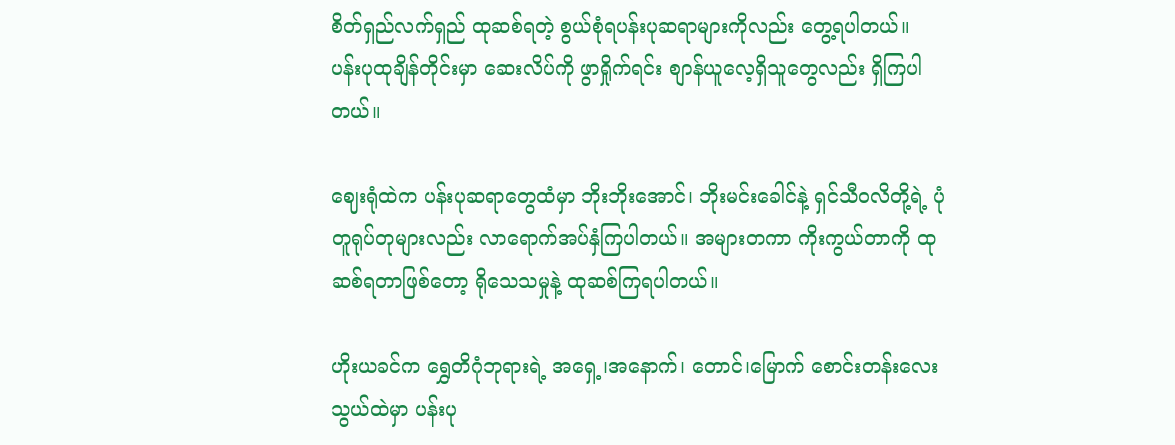စိတ်ရှည်လက်ရှည် ထုဆစ်ရတဲ့ စွယ်စုံရပန်းပုဆရာများကိုလည်း တွေ့ရပါတယ်။ ပန်းပုထုချိန်တိုင်းမှာ ဆေးလိပ်ကို ဖွာရှိုက်ရင်း စျာန်ယူလေ့ရှိသူတွေလည်း ရှိကြပါတယ်။

ဈေးရုံထဲက ပန်းပုဆရာတွေထံမှာ ဘိုးဘိုးအောင်၊ ဘိုးမင်းခေါင်နဲ့ ရှင်သီဝလိတို့ရဲ့ ပုံတူရုပ်တုများလည်း လာရောက်အပ်နှံကြပါတယ်။ အများတကာ ကိုးကွယ်တာကို ထုဆစ်ရတာဖြစ်တော့ ရိုသေသမှုနဲ့ ထုဆစ်ကြရပါတယ်။

ဟိုးယခင်က ရွှေတိဂုံဘုရားရဲ့ အရှေ့၊အနောက်၊ တောင်၊မြောက် စောင်းတန်းလေးသွယ်ထဲမှာ ပန်းပု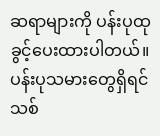ဆရာများကို ပန်းပုထုခွင့်ပေးထားပါတယ်။ ပန်းပုသမားတွေရှိရင် သစ်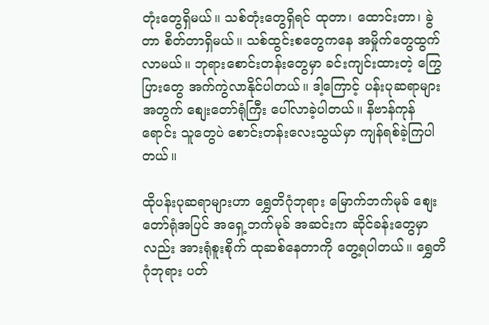တုံးတွေရှိမယ်။ သစ်တုံးတွေရှိရင် ထုတာ၊ ထောင်းတာ၊ ခွဲတာ စိတ်တာရှိမယ်။ သစ်ထွင်းစတွေကနေ အမှိုက်တွေထွက်လာမယ်။ ဘုရားစောင်းတန်းတွေမှာ ခင်းကျင်းထားတဲ့ ကြွေပြားတွေ အက်ကွဲလာနိုင်ပါတယ်။ ဒါ့ကြောင့် ပန်းပုဆရာများအတွက် စျေးတော်ရုံကြီး ပေါ်လာခဲ့ပါတယ်။ နိဗာန်ကုန်ရောင်း သူတွေပဲ စောင်းတန်းလေးသွယ်မှာ ကျန်ရစ်ခဲ့ကြပါတယ်။

ထိုပန်းပုဆရာများဟာ ရွှေတိဂုံဘုရား မြောက်ဘက်မုခ် စျေးတော်ရုံအပြင် အရှေ့ဘက်မုခ် အဆင်းက ဆိုင်ခန်းတွေမှာလည်း အားရုံစူးစိုက် ထုဆစ်နေတာကို တွေ့ရပါတယ်။ ရွှေတိဂုံဘုရား ပတ်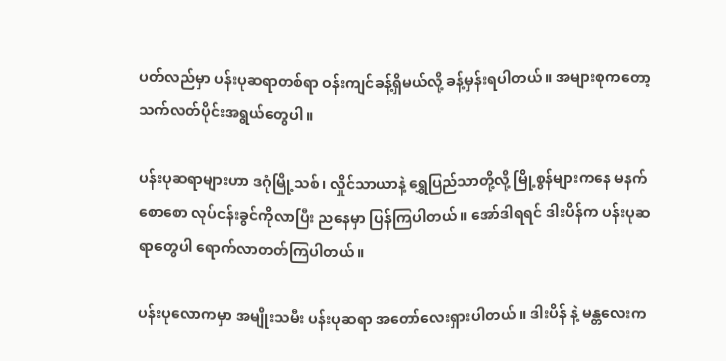ပတ်လည်မှာ ပန်းပုဆရာတစ်ရာ ဝန်းကျင်ခန့်ရှိမယ်လို့ ခန့်မှန်းရပါတယ်။ အများစုကတော့ သက်လတ်ပိုင်းအရွယ်တွေပါ။

ပန်းပုဆရာများဟာ ဒဂုံမြို့သစ်၊ လှိုင်သာယာနဲ့ ရွှေပြည်သာတို့လို့ မြို့စွန်များကနေ မနက်စောစော လုပ်ငန်းခွင်ကိုလာပြီး ညနေမှာ ပြန်ကြပါတယ်။ အော်ဒါရရင် ဒါးပိန်က ပန်းပုဆရာတွေပါ ရောက်လာတတ်ကြပါတယ်။

ပန်းပုလောကမှာ အမျိုးသမီး ပန်းပုဆရာ အတော်လေးရှားပါတယ်။ ဒါးပိန် နဲ့ မန္တလေးက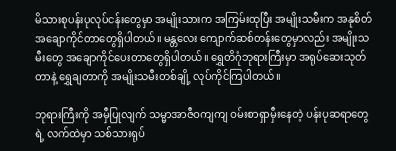မိသားစုပန်းပုလုပ်ငန်းတွေမှာ အမျိုးသားက အကြမ်းထုပြီး အမျိုးသမီးက အနုစိတ် အချောကိုင်တာတွေရှိပါတယ်။ မန္တလေး ကျောက်ဆစ်တန်းတွေမှာလည်း အမျိုးသမီးတွေ အချောကိုင်ပေးတာတွေရှိပါတယ်။ ရွှေတိဂုံဘုရားကြီးမှာ အရုပ်ဆေးသုတ်တာနဲ့ ရွှေချတာကို အမျိုးသမီးတစ်ချို့ လုပ်ကိုင်ကြပါတယ်။

ဘုရားကြီးကို အမှီပြုလျက် သမ္မာအာဇီဝကျကျ ဝမ်းစာရှာမှီးနေတဲ့ ပန်းပုဆရာတွေရဲ့ လက်ထဲမှာ သစ်သားရုပ်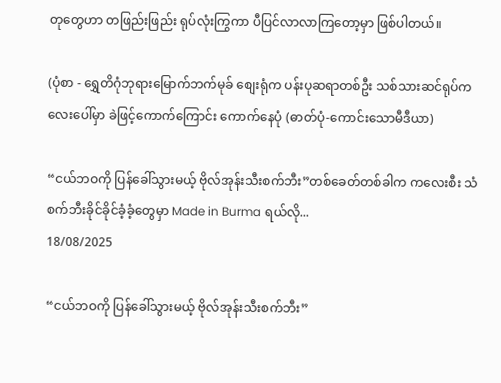တုတွေဟာ တဖြည်းဖြည်း ရုပ်လုံးကြွကာ ပီပြင်လာလာကြတော့မှာ ဖြစ်ပါတယ်။

(ပုံစာ - ရွှေတိဂုံဘုရားမြောက်ဘက်မုခ် စျေးရုံက ပန်းပုဆရာတစ်ဦး သစ်သားဆင်ရုပ်ကလေးပေါ်မှာ ခဲဖြင့်ကောက်ကြောင်း ကောက်နေပုံ (ဓာတ်ပုံ-ကောင်းသောမီဒီယာ)

“ငယ်ဘဝကို ပြန်ခေါ်သွားမယ့် ဗိုလ်အုန်းသီးစက်ဘီး”တစ်ခေတ်တစ်ခါက ကလေးစီး သံစက်ဘီးခိုင်ခိုင်ခံ့ခံ့တွေမှာ Made in Burma ရယ်လို...
18/08/2025

“ငယ်ဘဝကို ပြန်ခေါ်သွားမယ့် ဗိုလ်အုန်းသီးစက်ဘီး”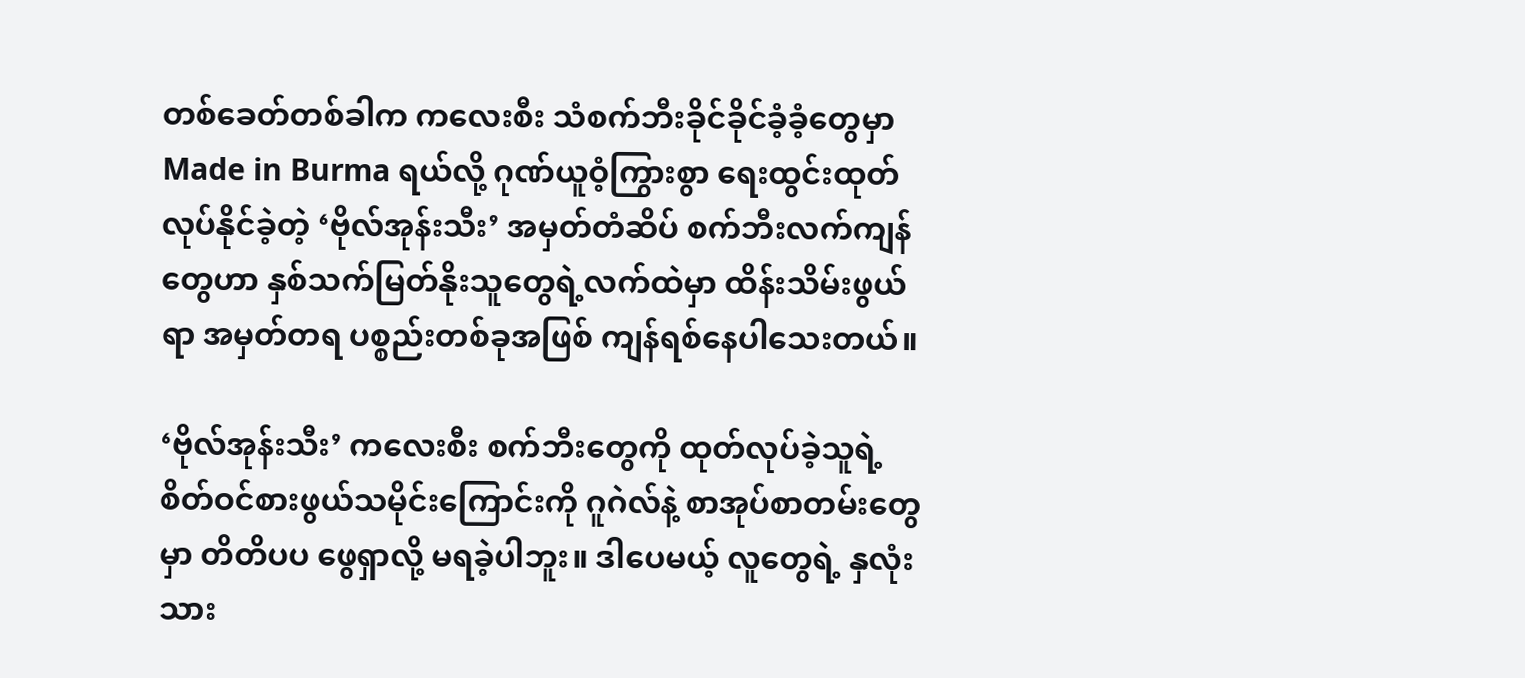တစ်ခေတ်တစ်ခါက ကလေးစီး သံစက်ဘီးခိုင်ခိုင်ခံ့ခံ့တွေမှာ Made in Burma ရယ်လို့ ဂုဏ်ယူဝံ့ကြွားစွာ ရေးထွင်းထုတ်လုပ်နိုင်ခဲ့တဲ့ ‘ဗိုလ်အုန်းသီး’ အမှတ်တံဆိပ် စက်ဘီးလက်ကျန်တွေဟာ နှစ်သက်မြတ်နိုးသူတွေရဲ့လက်ထဲမှာ ထိန်းသိမ်းဖွယ်ရာ အမှတ်တရ ပစ္စည်းတစ်ခုအဖြစ် ကျန်ရစ်နေပါသေးတယ်။

‘ဗိုလ်အုန်းသီး’ ကလေးစီး စက်ဘီးတွေကို ထုတ်လုပ်ခဲ့သူရဲ့ စိတ်ဝင်စားဖွယ်သမိုင်းကြောင်းကို ဂူဂဲလ်နဲ့ စာအုပ်စာတမ်းတွေမှာ တိတိပပ ဖွေရှာလို့ မရခဲ့ပါဘူး။ ဒါပေမယ့် လူတွေရဲ့ နှလုံးသား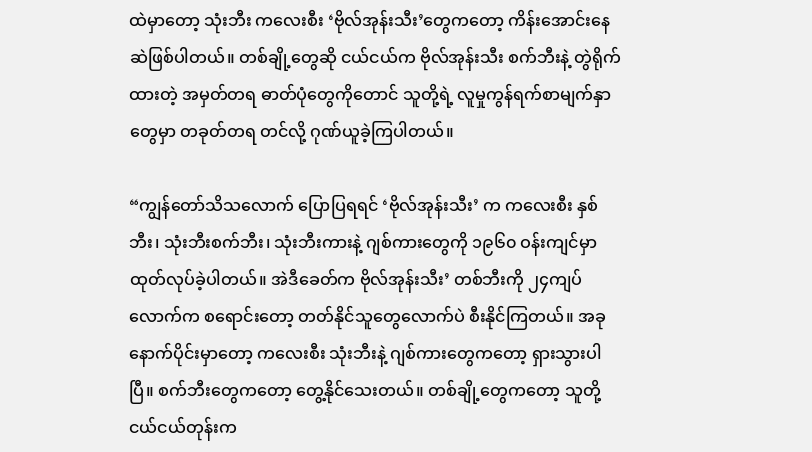ထဲမှာတော့ သုံးဘီး ကလေးစီး ‘ဗိုလ်အုန်းသီး’တွေကတော့ ကိန်းအောင်းနေဆဲဖြစ်ပါတယ်။ တစ်ချို့တွေဆို ငယ်ငယ်က ဗိုလ်အုန်းသီး စက်ဘီးနဲ့ တွဲရိုက်ထားတဲ့ အမှတ်တရ ဓာတ်ပုံတွေကိုတောင် သူတို့ရဲ့ လူမှုကွန်ရက်စာမျက်နှာတွေမှာ တခုတ်တရ တင်လို့ ဂုဏ်ယူခဲ့ကြပါတယ်။

“ကျွန်တော်သိသလောက် ပြောပြရရင် ‘ဗိုလ်အုန်းသီး’ က ကလေးစီး နှစ်ဘီး၊ သုံးဘီးစက်ဘီး၊ သုံးဘီးကားနဲ့ ဂျစ်ကားတွေကို ၁၉၆၀ ဝန်းကျင်မှာ ထုတ်လုပ်ခဲ့ပါတယ်။ အဲဒီခေတ်က ဗိုလ်အုန်းသီး’ တစ်ဘီးကို ၂၄ကျပ်လောက်က စရောင်းတော့ တတ်နိုင်သူတွေလောက်ပဲ စီးနိုင်ကြတယ်။ အခုနောက်ပိုင်းမှာတော့ ကလေးစီး သုံးဘီးနဲ့ ဂျစ်ကားတွေကတော့ ရှားသွားပါပြီ။ စက်ဘီးတွေကတော့ တွေ့နိုင်သေးတယ်။ တစ်ချို့တွေကတော့ သူတို့ငယ်ငယ်တုန်းက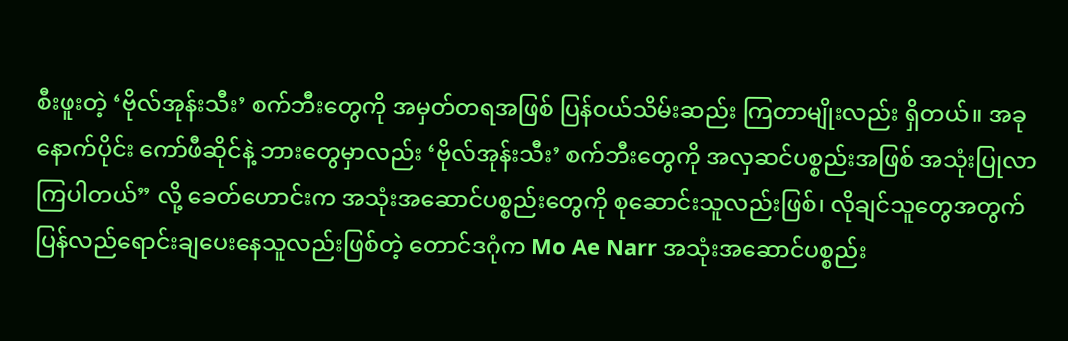စီးဖူးတဲ့ ‘ဗိုလ်အုန်းသီး’ စက်ဘီးတွေကို အမှတ်တရအဖြစ် ပြန်ဝယ်သိမ်းဆည်း ကြတာမျိုးလည်း ရှိတယ်။ အခုနောက်ပိုင်း ကော်ဖီဆိုင်နဲ့ ဘားတွေမှာလည်း ‘ဗိုလ်အုန်းသီး’ စက်ဘီးတွေကို အလှဆင်ပစ္စည်းအဖြစ် အသုံးပြုလာကြပါတယ်” လို့ ခေတ်ဟောင်းက အသုံးအဆောင်ပစ္စည်းတွေကို စုဆောင်းသူလည်းဖြစ်၊ လိုချင်သူတွေအတွက် ပြန်လည်ရောင်းချပေးနေသူလည်းဖြစ်တဲ့ တောင်ဒဂုံက Mo Ae Narr အသုံးအဆောင်ပစ္စည်း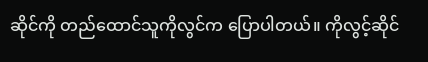ဆိုင်ကို တည်ထောင်သူကိုလွင်က ပြောပါတယ်။ ကိုလွင့်ဆိုင်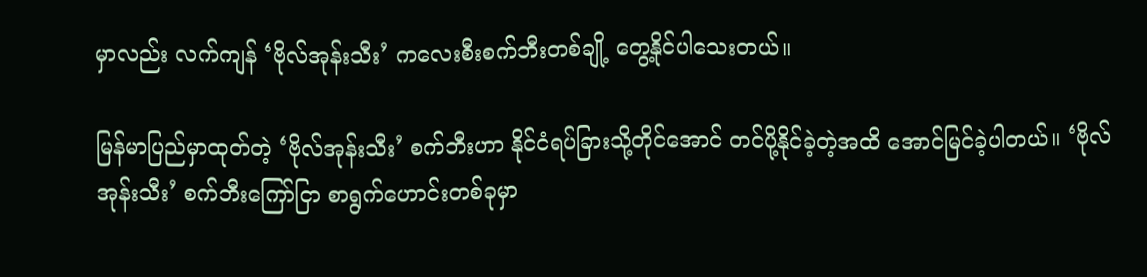မှာလည်း လက်ကျန် ‘ဗိုလ်အုန်းသီး’ ကလေးစီးစက်ဘီးတစ်ချို့ တွေ့နိုင်ပါသေးတယ်။

မြန်မာပြည်မှာထုတ်တဲ့ ‘ဗိုလ်အုန်းသီး’ စက်ဘီးဟာ နိုင်ငံရပ်ခြားသို့တိုင်အောင် တင်ပို့နိုင်ခဲ့တဲ့အထိ အောင်မြင်ခဲ့ပါတယ်။ ‘ဗိုလ်အုန်းသီး’ စက်ဘီးကြော်ငြာ စာရွက်ဟောင်းတစ်ခုမှာ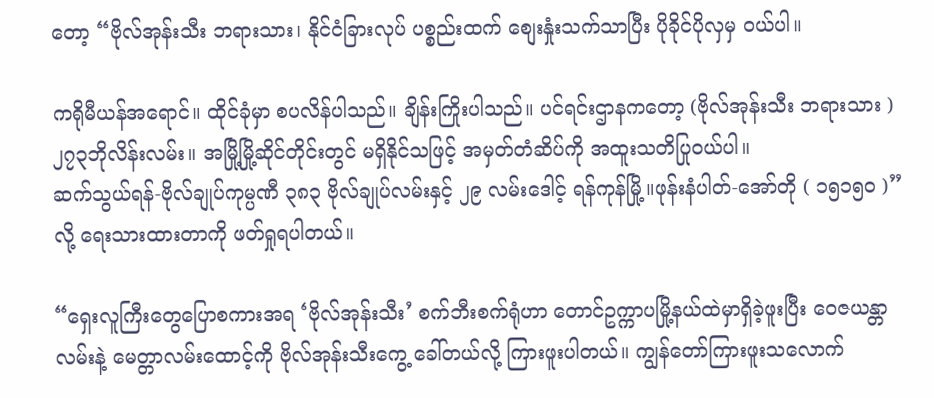တော့ “ဗိုလ်အုန်းသီး ဘရားသား၊ နိုင်ငံခြားလုပ် ပစ္စည်းထက် စျေးနှုံးသက်သာပြီး ပိုခိုင်ပိုလှမှ ဝယ်ပါ။

ကရိုမီယန်အရောင်။ ထိုင်ခုံမှာ စပလိန်ပါသည်။ ချိန်းကြိုးပါသည်။ ပင်ရင်းဌာနကတော့ (ဗိုလ်အုန်းသီး ဘရားသား ) ၂၇၃ဘိုလိန်းလမ်း။ အမြို့မြို့ဆိုင်တိုင်းတွင် မရှိနိုင်သဖြင့် အမှတ်တံဆိပ်ကို အထူးသတိပြုဝယ်ပါ။
ဆက်သွယ်ရန်-ဗိုလ်ချုပ်ကုမ္ပဏီ ၃၈၃ ဗိုလ်ချုပ်လမ်းနှင့် ၂၉ လမ်းဒေါင့် ရန်ကုန်မြို့။ဖုန်းနံပါတ်-အော်တို ( ၁၅၁၅၀ )” လို့ ရေးသားထားတာကို ဖတ်ရှုရပါတယ်။

“ရှေးလူကြီးတွေပြောစကားအရ ‘ဗိုလ်အုန်းသီး’ စက်ဘီးစက်ရုံဟာ တောင်ဥက္ကာပမြို့နယ်ထဲမှာရှိခဲ့ဖူးပြီး ဝေဇယန္တာလမ်းနဲ့ မေတ္တာလမ်းထောင့်ကို ဗိုလ်အုန်းသီးကွေ့ ခေါ်တယ်လို့ ကြားဖူးပါတယ်။ ကျွန်တော်ကြားဖူးသလောက်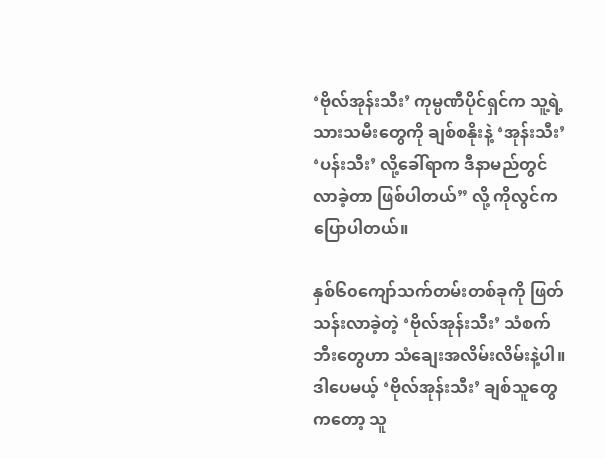‘ဗိုလ်အုန်းသီး’ ကုမ္ပဏီပိုင်ရှင်က သူ့ရဲ့ သားသမီးတွေကို ချစ်စနိုးနဲ့ ‘အုန်းသီး’ ‘ပန်းသီး’ လို့ခေါ်ရာက ဒီနာမည်တွင်လာခဲ့တာ ဖြစ်ပါတယ်” လို့ ကိုလွင်က ပြောပါတယ်။

နှစ်၆၀ကျော်သက်တမ်းတစ်ခုကို ဖြတ်သန်းလာခဲ့တဲ့ ‘ဗိုလ်အုန်းသီး’ သံစက်ဘီးတွေဟာ သံချေးအလိမ်းလိမ်းနဲ့ပါ။ ဒါပေမယ့် ‘ဗိုလ်အုန်းသီး’ ချစ်သူတွေကတော့ သူ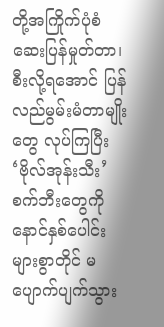တို့အကြိုက်ပုံစံ ဆေးပြန်မှုတ်တာ၊ စီးလို့ရအောင် ပြန်လည်မွမ်းမံတာမျိုးတွေ လုပ်ကြပြီး ‘ဗိုလ်အုန်းသီး’ စက်ဘီးတွေကို နောင်နှစ်ပေါင်းများစွာတိုင် မပျောက်ပျက်သွား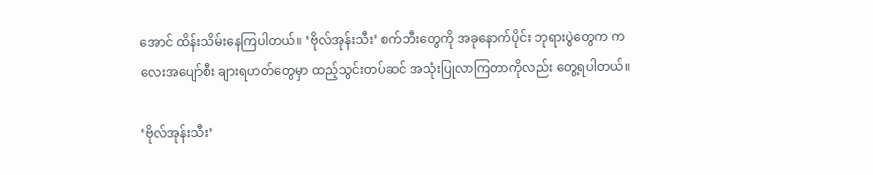အောင် ထိန်းသိမ်းနေကြပါတယ်။ ‘ဗိုလ်အုန်းသီး’ စက်ဘီးတွေကို အခုနောက်ပိုင်း ဘုရားပွဲတွေက ကလေးအပျော်စီး ချားရဟတ်တွေမှာ ထည့်သွင်းတပ်ဆင် အသုံးပြုလာကြတာကိုလည်း တွေ့ရပါတယ်။

‘ဗိုလ်အုန်းသီး’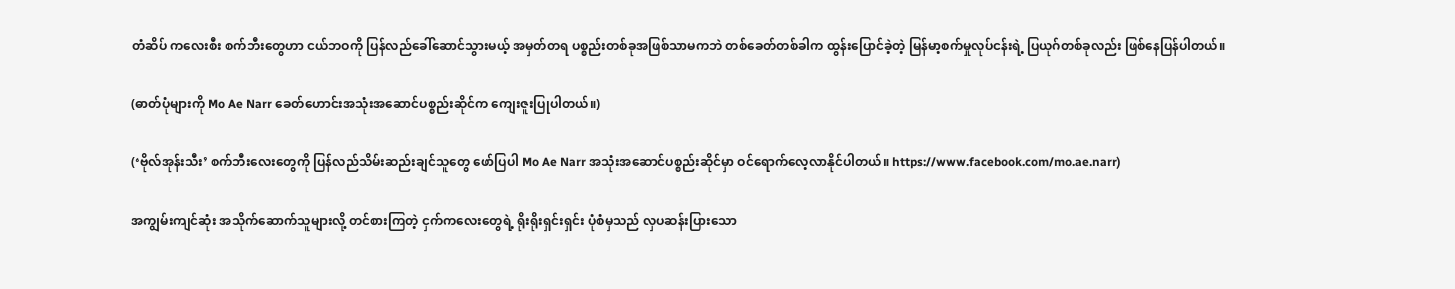တံဆိပ် ကလေးစီး စက်ဘီးတွေဟာ ငယ်ဘဝကို ပြန်လည်ခေါ်ဆောင်သွားမယ့် အမှတ်တရ ပစ္စည်းတစ်ခုအဖြစ်သာမကဘဲ တစ်ခေတ်တစ်ခါက ထွန်းပြောင်ခဲ့တဲ့ မြန်မာ့စက်မှုလုပ်ငန်းရဲ့ ပြယုဂ်တစ်ခုလည်း ဖြစ်နေပြန်ပါတယ်။

(ဓာတ်ပုံများကို Mo Ae Narr ခေတ်ဟောင်းအသုံးအဆောင်ပစ္စည်းဆိုင်က ကျေးဇူးပြုပါတယ်။)

(‘ဗိုလ်အုန်းသီး’ စက်ဘီးလေးတွေကို ပြန်လည်သိမ်းဆည်းချင်သူတွေ ဖော်ပြပါ Mo Ae Narr အသုံးအဆောင်ပစ္စည်းဆိုင်မှာ ဝင်ရောက်လေ့လာနိုင်ပါတယ်။ https://www.facebook.com/mo.ae.narr)

အကျွမ်းကျင်ဆုံး အသိုက်ဆောက်သူများလို့ တင်စားကြတဲ့ ငှက်ကလေးတွေရဲ့ ရိုးရိုးရှင်းရှင်း ပုံစံမှသည် လှပဆန်းပြားသော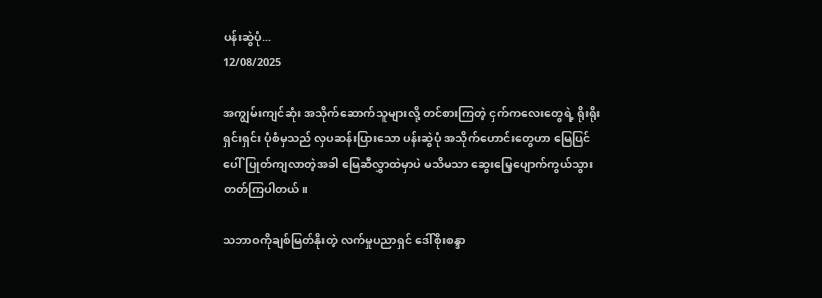ပန်းဆွဲပုံ...
12/08/2025

အကျွမ်းကျင်ဆုံး အသိုက်ဆောက်သူများလို့ တင်စားကြတဲ့ ငှက်ကလေးတွေရဲ့ ရိုးရိုးရှင်းရှင်း ပုံစံမှသည် လှပဆန်းပြားသော ပန်းဆွဲပုံ အသိုက်ဟောင်းတွေဟာ မြေပြင်ပေါ်ပြုတ်ကျလာတဲ့အခါ မြေဆီလွှာထဲမှာပဲ မသိမသာ ဆွေးမြေ့ပျောက်ကွယ်သွားတတ်ကြပါတယ်။

သဘာဝကိုချစ်မြတ်နိုးတဲ့ လက်မှုပညာရှင် ဒေါ်စိုးစန္ဒာ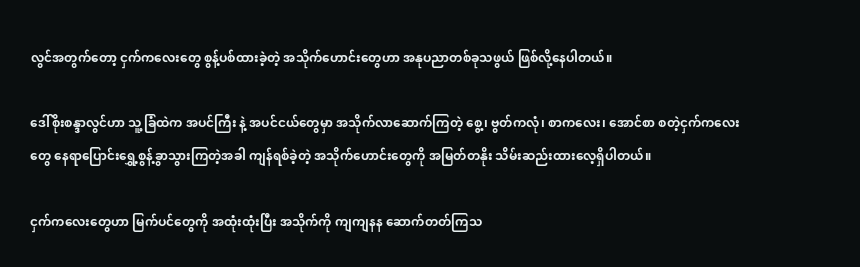လွင်အတွက်တော့ ငှက်ကလေးတွေ စွန့်ပစ်ထားခဲ့တဲ့ အသိုက်ဟောင်းတွေဟာ အနုပညာတစ်ခုသဖွယ် ဖြစ်လို့နေပါတယ်။

ဒေါ်စိုးစန္ဒာလွင်ဟာ သူ့ခြံထဲက အပင်ကြီး နဲ့ အပင်ငယ်တွေမှာ အသိုက်လာဆောက်ကြတဲ့ စွေ့၊ ဗွတ်ကလုံ၊ စာကလေး၊ အောင်စာ စတဲ့ငှက်ကလေးတွေ နေရာပြောင်းရွှေ့စွန့်ခွာသွားကြတဲ့အခါ ကျန်ရစ်ခဲ့တဲ့ အသိုက်ဟောင်းတွေကို အမြတ်တနိုး သိမ်းဆည်းထားလေ့ရှိပါတယ်။

ငှက်ကလေးတွေဟာ မြက်ပင်တွေကို အထုံးထုံးပြီး အသိုက်ကို ကျကျနန ဆောက်တတ်ကြသ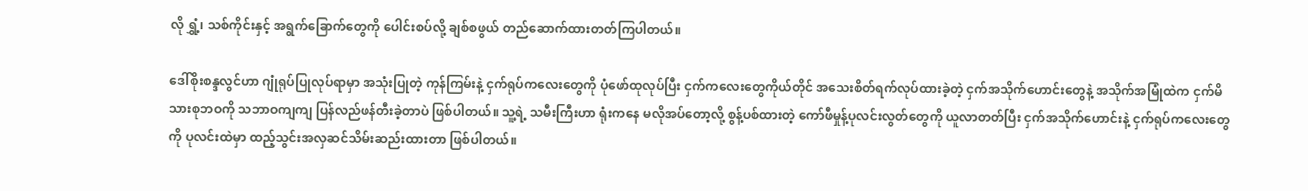လို ရွှံ့၊ သစ်ကိုင်းနှင့် အရွက်ခြောက်တွေကို ပေါင်းစပ်လို့ ချစ်စဖွယ် တည်ဆောက်ထားတတ်ကြပါတယ်။

ဒေါ်စိုးစန္ဒလွင်ဟာ ဂျုံရုပ်ပြုလုပ်ရာမှာ အသုံးပြုတဲ့ ကုန်ကြမ်းနဲ့ ငှက်ရုပ်ကလေးတွေကို ပုံဖော်ထုလုပ်ပြီး ငှက်ကလေးတွေကိုယ်တိုင် အသေးစိတ်ရက်လုပ်ထားခဲ့တဲ့ ငှက်အသိုက်ဟောင်းတွေနဲ့ အသိုက်အမြုံထဲက ငှက်မိသားစုဘဝကို သဘာဝကျကျ ပြန်လည်ဖန်တီးခဲ့တာပဲ ဖြစ်ပါတယ်။ သူ့ရဲ့ သမီးကြီးဟာ ရုံးကနေ မလိုအပ်တော့လို့ စွန့်ပစ်ထားတဲ့ ကော်ဖီမှုန့်ပုလင်းလွတ်တွေကို ယူလာတတ်ပြီး ငှက်အသိုက်ဟောင်းနဲ့ ငှက်ရုပ်ကလေးတွေကို ပုလင်းထဲမှာ ထည့်သွင်းအလှဆင်သိမ်းဆည်းထားတာ ဖြစ်ပါတယ်။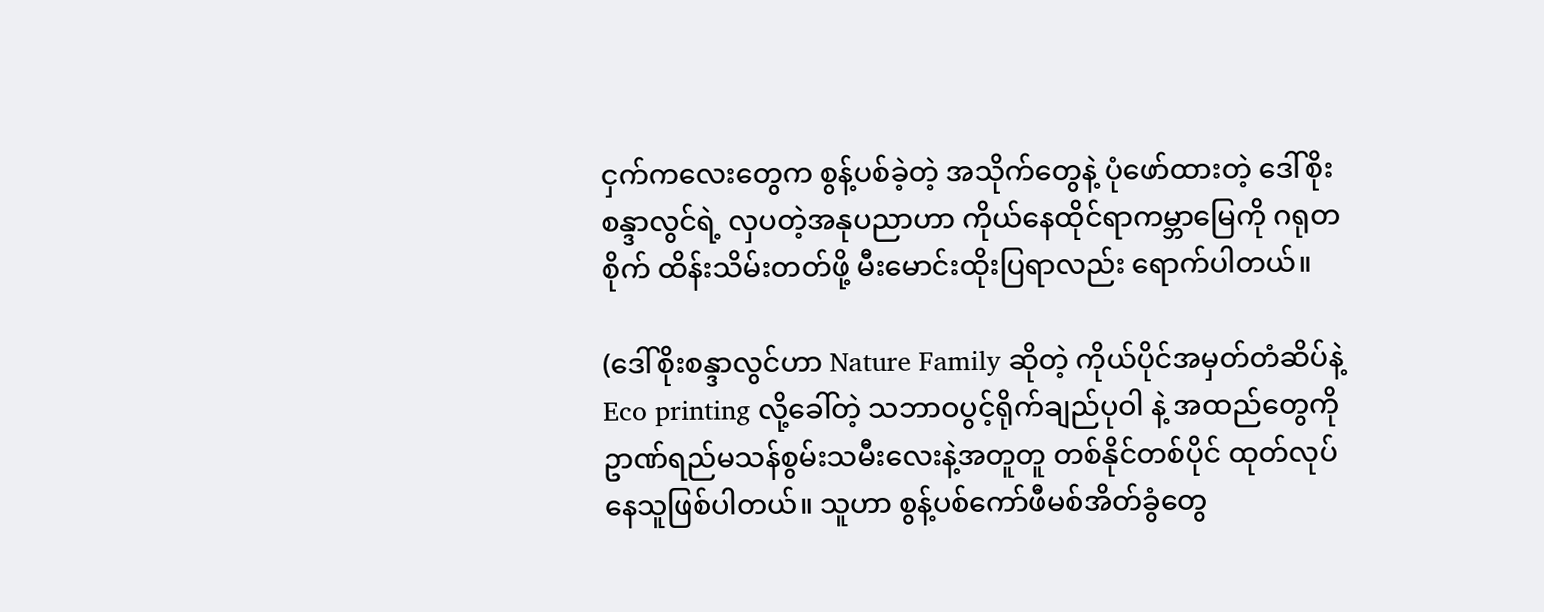ငှက်ကလေးတွေက စွန့်ပစ်ခဲ့တဲ့ အသိုက်တွေနဲ့ ပုံဖော်ထားတဲ့ ဒေါ်စိုးစန္ဒာလွင်ရဲ့ လှပတဲ့အနုပညာဟာ ကိုယ်နေထိုင်ရာကမ္ဘာမြေကို ဂရုတစိုက် ထိန်းသိမ်းတတ်ဖို့ မီးမောင်းထိုးပြရာလည်း ရောက်ပါတယ်။

(ဒေါ်စိုးစန္ဒာလွင်ဟာ Nature Family ဆိုတဲ့ ကိုယ်ပိုင်အမှတ်တံဆိပ်နဲ့ Eco printing လို့ခေါ်တဲ့ သဘာဝပွင့်ရိုက်ချည်ပုဝါ နဲ့ အထည်တွေကို ဥာဏ်ရည်မသန်စွမ်းသမီးလေးနဲ့အတူတူ တစ်နိုင်တစ်ပိုင် ထုတ်လုပ်နေသူဖြစ်ပါတယ်။ သူဟာ စွန့်ပစ်ကော်ဖီမစ်အိတ်ခွံတွေ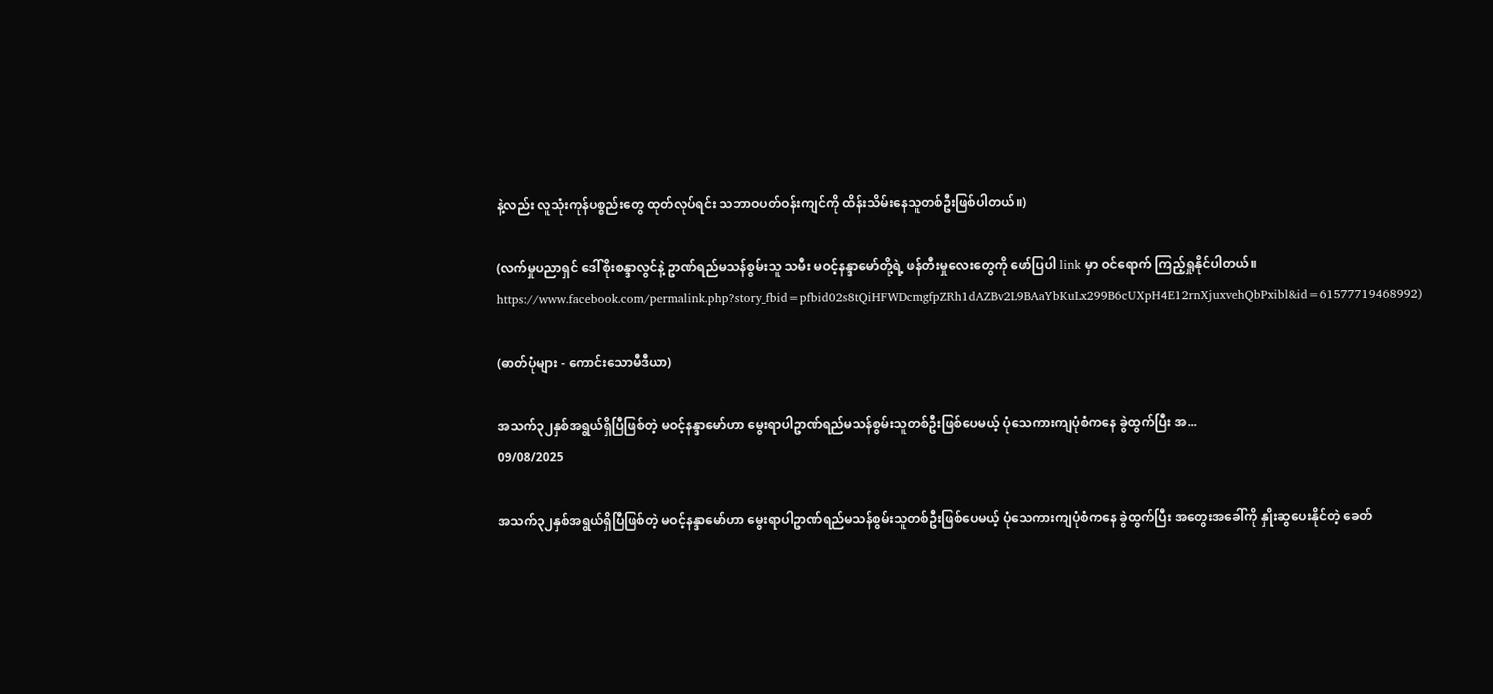နဲ့လည်း လူသုံးကုန်ပစ္စည်းတွေ ထုတ်လုပ်ရင်း သဘာဝပတ်ဝန်းကျင်ကို ထိန်းသိမ်းနေသူတစ်ဦးဖြစ်ပါတယ်။)

(လက်မှုပညာရှင် ဒေါ်စိုးစန္ဒာလွင်နဲ့ ဥာဏ်ရည်မသန်စွမ်းသူ သမီး မဝင့်နန္ဒာမော်တို့ရဲ့ ဖန်တီးမှုလေးတွေကို ဖော်ပြပါ link မှာ ဝင်ရောက် ကြည့်ရှုနိုင်ပါတယ်။ https://www.facebook.com/permalink.php?story_fbid=pfbid02s8tQiHFWDcmgfpZRh1dAZBv2L9BAaYbKuLx299B6cUXpH4E12rnXjuxvehQbPxibl&id=61577719468992)

(ဓာတ်ပုံများ - ကောင်းသောမီဒီယာ)

အသက်၃၂နှစ်အရွယ်ရှိပြီဖြစ်တဲ့ မဝင့်နန္ဒာမော်ဟာ မွေးရာပါဥာဏ်ရည်မသန်စွမ်းသူတစ်ဦးဖြစ်ပေမယ့် ပုံသေကားကျပုံစံကနေ ခွဲထွက်ပြီး အ...
09/08/2025

အသက်၃၂နှစ်အရွယ်ရှိပြီဖြစ်တဲ့ မဝင့်နန္ဒာမော်ဟာ မွေးရာပါဥာဏ်ရည်မသန်စွမ်းသူတစ်ဦးဖြစ်ပေမယ့် ပုံသေကားကျပုံစံကနေ ခွဲထွက်ပြီး အတွေးအခေါ်ကို နှိုးဆွပေးနိုင်တဲ့ ခေတ်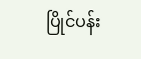ပြိုင်ပန်း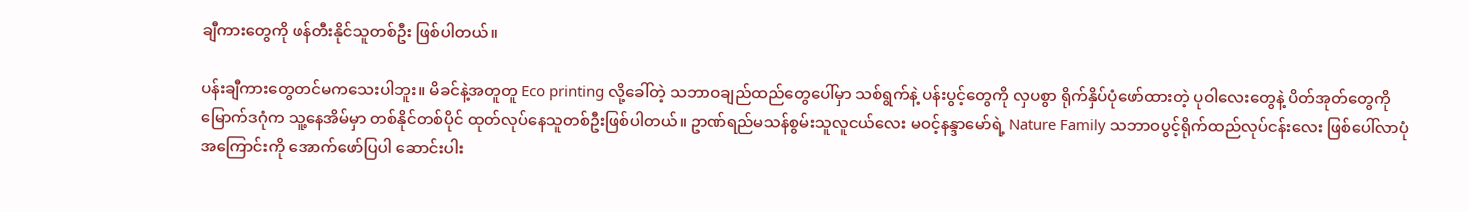ချီကားတွေကို ဖန်တီးနိုင်သူတစ်ဦး ဖြစ်ပါတယ်။

ပန်းချီကားတွေတင်မကသေးပါဘူး။ မိခင်နဲ့အတူတူ Eco printing လို့ခေါ်တဲ့ သဘာဝချည်ထည်တွေပေါ်မှာ သစ်ရွက်နဲ့ ပန်းပွင့်တွေကို လှပစွာ ရိုက်နှိပ်ပုံဖော်ထားတဲ့ ပုဝါလေးတွေနဲ့ ပိတ်အုတ်တွေကို မြောက်ဒဂုံက သူ့နေအိမ်မှာ တစ်နိုင်တစ်ပိုင် ထုတ်လုပ်နေသူတစ်ဦးဖြစ်ပါတယ်။ ဥာဏ်ရည်မသန်စွမ်းသူလူငယ်လေး မဝင့်နန္ဒာမော်ရဲ့ Nature Family သဘာဝပွင့်ရိုက်ထည်လုပ်ငန်းလေး ဖြစ်ပေါ်လာပုံအကြောင်းကို အောက်ဖော်ပြပါ ဆောင်းပါး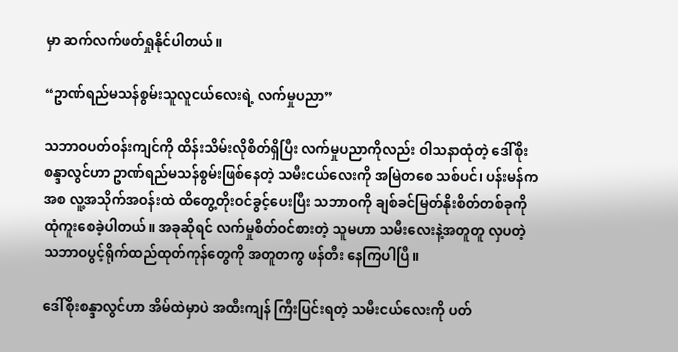မှာ ဆက်လက်ဖတ်ရှုနိုင်ပါတယ်။

“ဥာဏ်ရည်မသန်စွမ်းသူလူငယ်လေးရဲ့ လက်မှုပညာ”

သဘာဝပတ်ဝန်းကျင်ကို ထိန်းသိမ်းလိုစိတ်ရှိပြီး လက်မှုပညာကိုလည်း ဝါသနာထုံတဲ့ ဒေါ်စိုးစန္ဒာလွင်ဟာ ဥာဏ်ရည်မသန်စွမ်းဖြစ်နေတဲ့ သမီးငယ်လေးကို အမြဲတစေ သစ်ပင်၊ ပန်းမန်ကအစ လူ့အသိုက်အဝန်းထဲ ထိတွေ့တိုးဝင်ခွင့်ပေးပြီး သဘာဝကို ချစ်ခင်မြတ်နိုးစိတ်တစ်ခုကို ထုံကူးစေခဲ့ပါတယ်။ အခုဆိုရင် လက်မှုစိတ်ဝင်စားတဲ့ သူမဟာ သမီးလေးနဲ့အတူတူ လှပတဲ့ သဘာဝပွင့်ရိုက်ထည်ထုတ်ကုန်တွေကို အတူတကွ ဖန်တီး နေကြပါပြီ။

ဒေါ်စိုးစန္ဒာလွင်ဟာ အိမ်ထဲမှာပဲ အထီးကျန် ကြီးပြင်းရတဲ့ သမီးငယ်လေးကို ပတ်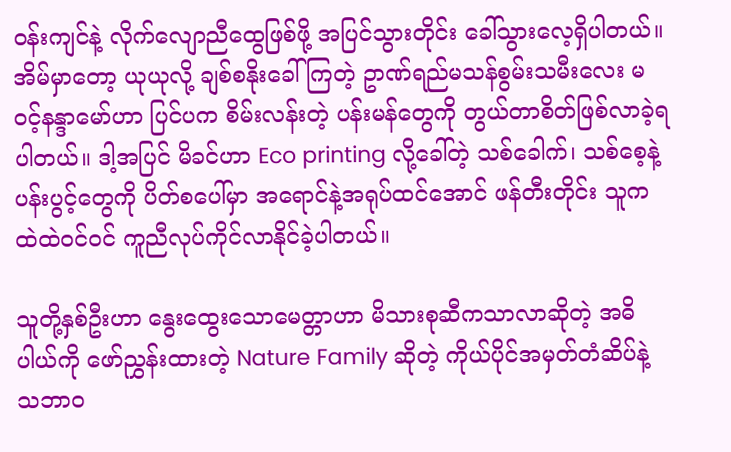ဝန်းကျင်နဲ့ လိုက်လျောညီထွေဖြစ်ဖို့ အပြင်သွားတိုင်း ခေါ်သွားလေ့ရှိပါတယ်။ အိမ်မှာတော့ ယုယုလို့ ချစ်စနိုးခေါ်ကြတဲ့ ဥာဏ်ရည်မသန်စွမ်းသမီးလေး မဝင့်နန္ဒာမော်ဟာ ပြင်ပက စိမ်းလန်းတဲ့ ပန်းမန်တွေကို တွယ်တာစိတ်ဖြစ်လာခဲ့ရပါတယ်။ ဒါ့အပြင် မိခင်ဟာ Eco printing လို့ခေါ်တဲ့ သစ်ခေါက်၊ သစ်စေ့နဲ့ ပန်းပွင့်တွေကို ပိတ်စပေါ်မှာ အရောင်နဲ့အရုပ်ထင်အောင် ဖန်တီးတိုင်း သူကထဲထဲဝင်ဝင် ကူညီလုပ်ကိုင်လာနိုင်ခဲ့ပါတယ်။

သူတို့နှစ်ဦးဟာ နွေးထွေးသောမေတ္တာဟာ မိသားစုဆီကသာလာဆိုတဲ့ အဓိပါယ်ကို ဖော်ညွှန်းထားတဲ့ Nature Family ဆိုတဲ့ ကိုယ်ပိုင်အမှတ်တံဆိပ်နဲ့ သဘာဝ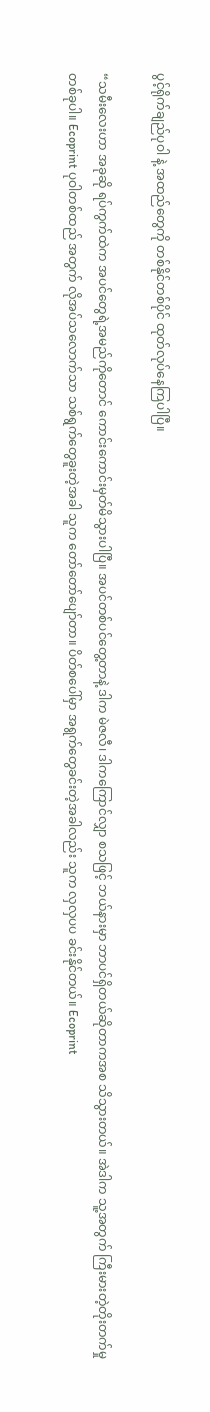ပွင့်ရိုက်ချည်ပုဝါ နဲ့ အထည်တွေကို တစ်နိုင်တစ်ပိုင် ထုတ်လုပ်နေကြပါပြီ။

“သမီးလေးဟာ အခုဆို ရပ်ကွက်ထဲက အပင်တွေရဲ့အမည်ကိုတောင် ကောင်းကောင်းမှတ်မိသွားပါပြီ။ အပင်တစ်ပင်တွေ့တာနဲ့ ဒါက မဲဇလီ၊ ဒါကကြောင်လျှာ စသဖြင့် ဘယ်နားမှာ ဘာပင်ရှိတယ်ဆိုတာကအစ သိသွားတယ်။ အဲဒါက သူ့အတွက် ကြီးမားတဲ့တိုးတက်မှုတစ်ခုပါ။ Ecoprint ပုဝါတစ်ထည် အတွက် လိုအပ်သလောက်သာ သစ်ရွက်တွေခူးတဲ့အခါ သူက တော်တော်ပျော်တာ။ ပိတ်စပေါ်မှာ အရွက်တွေခင်းတဲ့အခါလည်း သူက လှလှပပ ခင်းနိုင်တယ်။ Ecoprint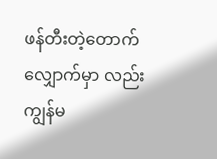ဖန်တီးတဲ့တောက်လျှောက်မှာ လည်း ကျွန်မ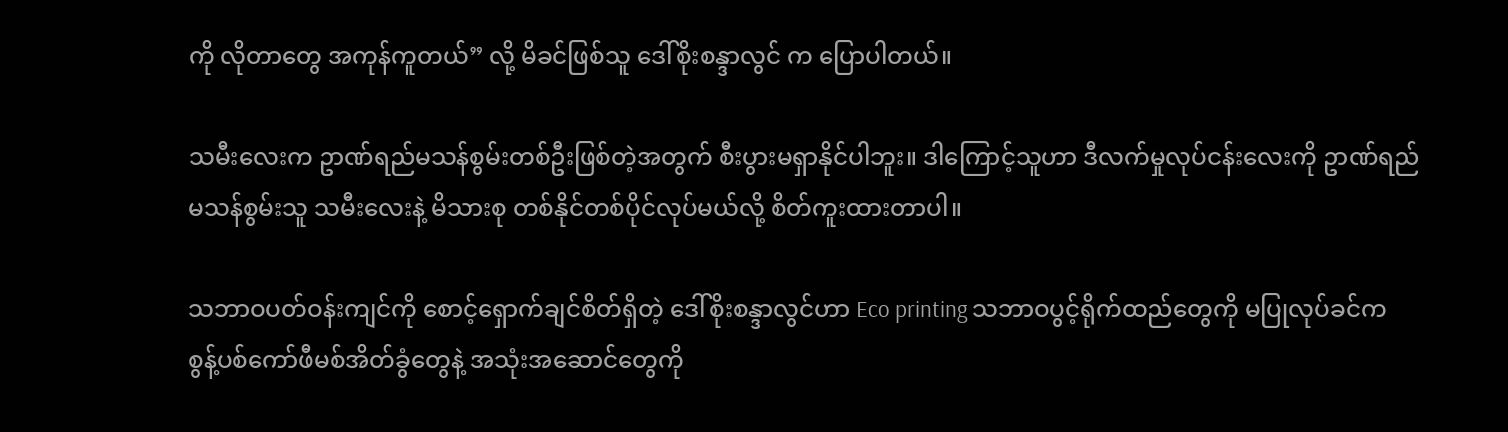ကို လိုတာတွေ အကုန်ကူတယ်” လို့ မိခင်ဖြစ်သူ ဒေါ်စိုးစန္ဒာလွင် က ပြောပါတယ်။

သမီးလေးက ဥာဏ်ရည်မသန်စွမ်းတစ်ဦးဖြစ်တဲ့အတွက် စီးပွားမရှာနိုင်ပါဘူး။ ဒါကြောင့်သူဟာ ဒီလက်မှုလုပ်ငန်းလေးကို ဥာဏ်ရည်မသန်စွမ်းသူ သမီးလေးနဲ့ မိသားစု တစ်နိုင်တစ်ပိုင်လုပ်မယ်လို့ စိတ်ကူးထားတာပါ။

သဘာဝပတ်ဝန်းကျင်ကို စောင့်ရှောက်ချင်စိတ်ရှိတဲ့ ဒေါ်စိုးစန္ဒာလွင်ဟာ Eco printing သဘာဝပွင့်ရိုက်ထည်တွေကို မပြုလုပ်ခင်က စွန့်ပစ်ကော်ဖီမစ်အိတ်ခွံတွေနဲ့ အသုံးအဆောင်တွေကို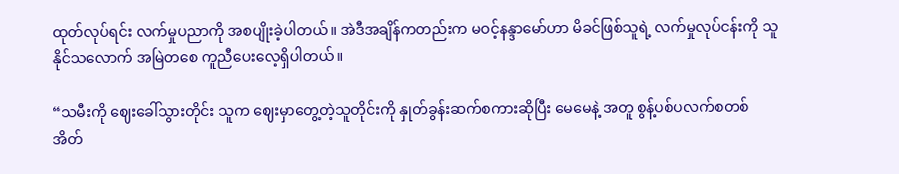ထုတ်လုပ်ရင်း လက်မှုပညာကို အစပျိုးခဲ့ပါတယ်။ အဲဒီအချိန်ကတည်းက မဝင့်နန္ဒာမော်ဟာ မိခင်ဖြစ်သူရဲ့ လက်မှုလုပ်ငန်းကို သူနိုင်သလောက် အမြဲတစေ ကူညီပေးလေ့ရှိပါတယ်။

“သမီးကို ဈေးခေါ်သွားတိုင်း သူက ဈေးမှာတွေ့တဲ့သူတိုင်းကို နှုတ်ခွန်းဆက်စကားဆိုပြီး မေမေနဲ့ အတူ စွန့်ပစ်ပလက်စတစ် အိတ်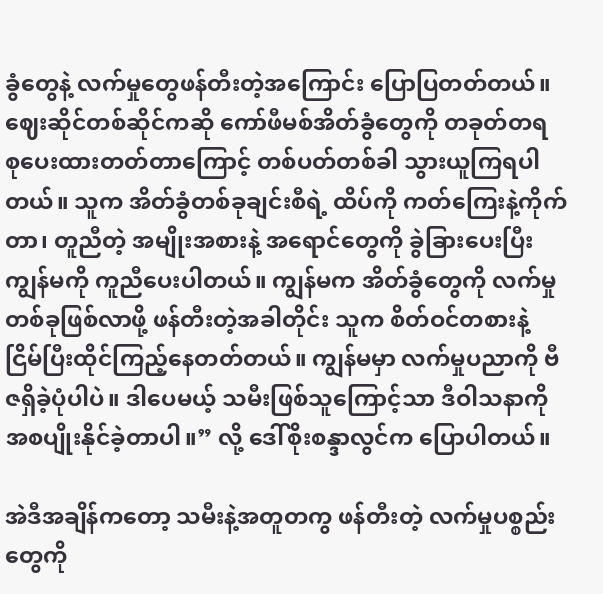ခွံတွေနဲ့ လက်မှုတွေဖန်တီးတဲ့အကြောင်း ပြောပြတတ်တယ်။ ဈေးဆိုင်တစ်ဆိုင်ကဆို ကော်ဖီမစ်အိတ်ခွံတွေကို တခုတ်တရ စုပေးထားတတ်တာကြောင့် တစ်ပတ်တစ်ခါ သွားယူကြရပါတယ်။ သူက အိတ်ခွံတစ်ခုချင်းစီရဲ့ ထိပ်ကို ကတ်ကြေးနဲ့ကိုက်တာ၊ တူညီတဲ့ အမျိုးအစားနဲ့ အရောင်တွေကို ခွဲခြားပေးပြီး ကျွန်မကို ကူညီပေးပါတယ်။ ကျွန်မက အိတ်ခွံတွေကို လက်မှုတစ်ခုဖြစ်လာဖို့ ဖန်တီးတဲ့အခါတိုင်း သူက စိတ်ဝင်တစားနဲ့ ငြိမ်ပြီးထိုင်ကြည့်နေတတ်တယ်။ ကျွန်မမှာ လက်မှုပညာကို ဗီဇရှိခဲ့ပုံပါပဲ။ ဒါပေမယ့် သမီးဖြစ်သူကြောင့်သာ ဒီဝါသနာကို အစပျိုးနိုင်ခဲ့တာပါ။” လို့ ဒေါ်စိုးစန္ဒာလွင်က ပြောပါတယ်။

အဲဒီအချိန်ကတော့ သမီးနဲ့အတူတကွ ဖန်တီးတဲ့ လက်မှုပစ္စည်းတွေကို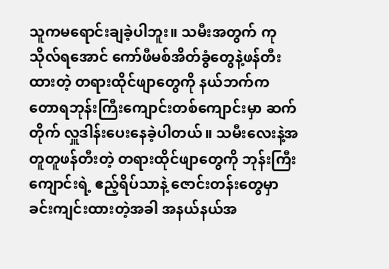သူကမရောင်းချခဲ့ပါဘူး။ သမီးအတွက် ကုသိုလ်ရအောင် ကော်ဖီမစ်အိတ်ခွံတွေနဲ့ဖန်တီးထားတဲ့ တရားထိုင်ဖျာတွေကို နယ်ဘက်က တောရဘုန်းကြီးကျောင်းတစ်ကျောင်းမှာ ဆက်တိုက် လှူဒါန်းပေးနေခဲ့ပါတယ်။ သမီးလေးနဲ့အတူတူဖန်တီးတဲ့ တရားထိုင်ဖျာတွေကို ဘုန်းကြီးကျောင်းရဲ့ ဧည့်ရိပ်သာနဲ့ ဇောင်းတန်းတွေမှာ ခင်းကျင်းထားတဲ့အခါ အနယ်နယ်အ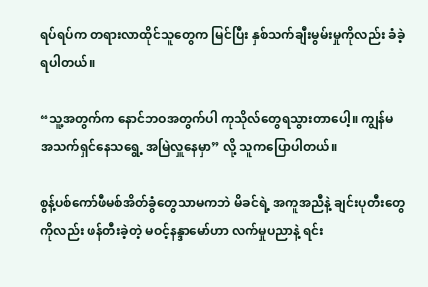ရပ်ရပ်က တရားလာထိုင်သူတွေက မြင်ပြီး နှစ်သက်ချီးမွမ်းမှုကိုလည်း ခံခဲ့ရပါတယ်။

“သူ့အတွက်က နောင်ဘဝအတွက်ပါ ကုသိုလ်တွေရသွားတာပေါ့။ ကျွန်မ အသက်ရှင်နေသရွေ့ အမြဲလှူနေမှာ” လို့ သူကပြောပါတယ်။

စွန့်ပစ်ကော်ဖီမစ်အိတ်ခွံတွေသာမကဘဲ မိခင်ရဲ့ အကူအညီနဲ့ ချင်းပုတီးတွေကိုလည်း ဖန်တီးခဲ့တဲ့ မဝင့်နန္ဒာမော်ဟာ လက်မှုပညာနဲ့ ရင်း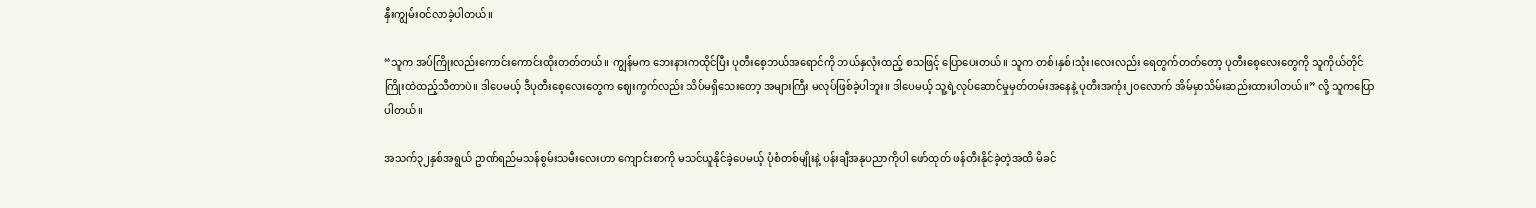နှီးကျွမ်းဝင်လာခဲ့ပါတယ်။

“သူက အပ်ကြိုးလည်းကောင်းကောင်းထိုးတတ်တယ်။ ကျွန်မက ဘေးနားကထိုင်ပြီး ပုတီးစေ့ဘယ်အရောင်ကို ဘယ်နှလုံးထည့် စသဖြင့် ပြောပေးတယ်။ သူက တစ်၊နှစ်၊သုံး၊လေးလည်း ရေတွက်တတ်တော့ ပုတီးစေ့လေးတွေကို သူကိုယ်တိုင် ကြိုးထဲထည့်သီတာပဲ။ ဒါပေမယ့် ဒီပုတီးစေ့လေးတွေက ဈေးကွက်လည်း သိပ်မရှိသေးတော့ အများကြီး မလုပ်ဖြစ်ခဲ့ပါဘူး။ ဒါပေမယ့် သူ့ရဲ့လုပ်ဆောင်မှုမှတ်တမ်းအနေနဲ့ ပုတီးအကုံး၂၀လောက် အိမ်မှာသိမ်းဆည်းထားပါတယ်။” လို့ သူကပြောပါတယ်။

အသက်၃၂နှစ်အရွယ် ဥာဏ်ရည်မသန်စွမ်းသမီးလေးဟာ ကျောင်းစာကို မသင်ယူနိုင်ခဲ့ပေမယ့် ပုံစံတစ်မျိုးနဲ့ ပန်းချီအနုပညာကိုပါ ဖော်ထုတ် ဖန်တီးနိုင်ခဲ့တဲ့အထိ မိခင်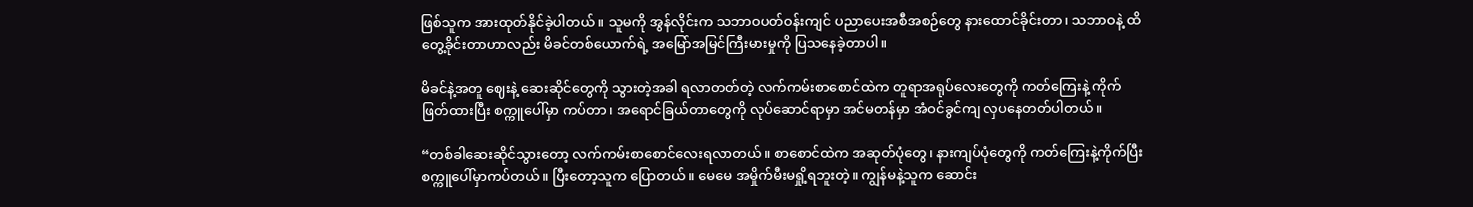ဖြစ်သူက အားထုတ်နိုင်ခဲ့ပါတယ်။ သူမကို အွန်လိုင်းက သဘာဝပတ်ဝန်းကျင် ပညာပေးအစီအစဉ်တွေ နားထောင်ခိုင်းတာ၊ သဘာဝနဲ့ ထိတွေ့ခိုင်းတာဟာလည်း မိခင်တစ်ယောက်ရဲ့ အမြော်အမြင်ကြီးမားမှုကို ပြသနေခဲ့တာပါ။

မိခင်နဲ့အတူ ဈေးနဲ့ ဆေးဆိုင်တွေကို သွားတဲ့အခါ ရလာတတ်တဲ့ လက်ကမ်းစာစောင်ထဲက တူရာအရုပ်လေးတွေကို ကတ်ကြေးနဲ့ ကိုက်ဖြတ်ထားပြီး စက္ကူပေါ်မှာ ကပ်တာ၊ အရောင်ခြယ်တာတွေကို လုပ်ဆောင်ရာမှာ အင်မတန်မှာ အံဝင်ခွင်ကျ လှပနေတတ်ပါတယ်။

“တစ်ခါဆေးဆိုင်သွားတော့ လက်ကမ်းစာစောင်လေးရလာတယ်။ စာစောင်ထဲက အဆုတ်ပုံတွေ၊ နားကျပ်ပုံတွေကို ကတ်ကြေးနဲ့ကိုက်ပြီး စက္ကူပေါ်မှာကပ်တယ်။ ပြီးတော့သူက ပြောတယ်။ မေမေ အမှိုက်မီးမရှို့ရဘူးတဲ့။ ကျွန်မနဲ့သူက ဆောင်း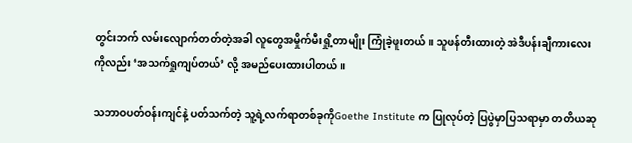တွင်းဘက် လမ်းလျောက်တတ်တဲ့အခါ လူတွေအမှိုက်မီးရှို့တာမျိုး ကြုံခဲ့ဖူးတယ်။ သူဖန်တီးထားတဲ့ အဲဒီပန်းချီကားလေးကိုလည်း ‘အသက်ရှုကျပ်တယ်’ လို့ အမည်ပေးထားပါတယ်။

သဘာဝပတ်ဝန်းကျင်နဲ့ ပတ်သက်တဲ့ သူ့ရဲ့လက်ရာတစ်ခုကိုGoethe Institute က ပြုလုပ်တဲ့ ပြပွဲမှာပြသရာမှာ တတိယဆု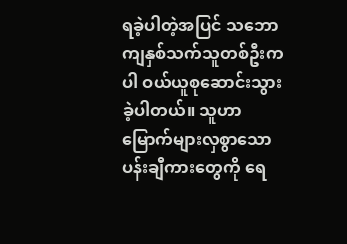ရခဲ့ပါတဲ့အပြင် သဘောကျနှစ်သက်သူတစ်ဦးကပါ ဝယ်ယူစုဆောင်းသွားခဲ့ပါတယ်။ သူဟာ မြောက်များလှစွာသော ပန်းချီကားတွေကို ရေ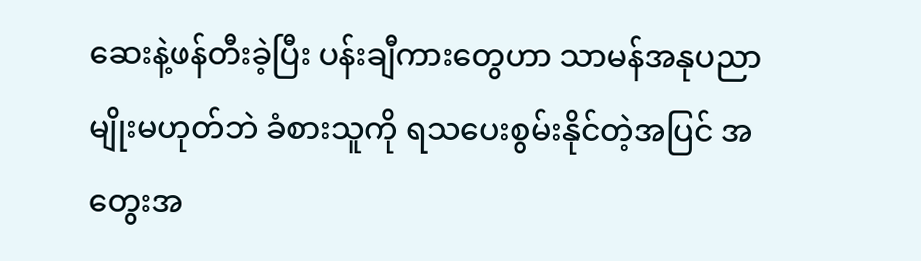ဆေးနဲ့ဖန်တီးခဲ့ပြီး ပန်းချီကားတွေဟာ သာမန်အနုပညာမျိုးမဟုတ်ဘဲ ခံစားသူကို ရသပေးစွမ်းနိုင်တဲ့အပြင် အတွေးအ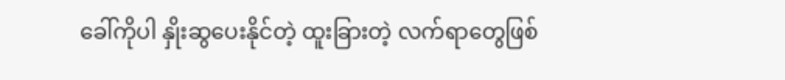ခေါ်ကိုပါ နှိုးဆွပေးနိုင်တဲ့ ထူးခြားတဲ့ လက်ရာတွေဖြစ်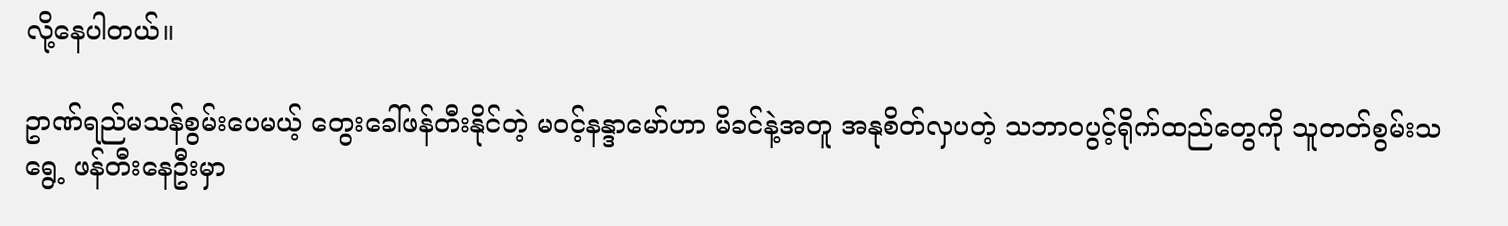လို့နေပါတယ်။

ဥာဏ်ရည်မသန်စွမ်းပေမယ့် တွေးခေါ်ဖန်တီးနိုင်တဲ့ မဝင့်နန္ဒာမော်ဟာ မိခင်နဲ့အတူ အနုစိတ်လှပတဲ့ သဘာဝပွင့်ရိုက်ထည်တွေကို သူတတ်စွမ်းသရွေ့ ဖန်တီးနေဦးမှာ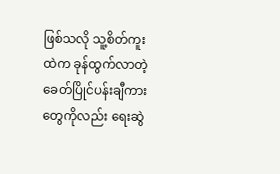ဖြစ်သလို သူ့စိတ်ကူးထဲက ခုန်ထွက်လာတဲ့ ခေတ်ပြိုင်ပန်းချီကားတွေကိုလည်း ရေးဆွဲ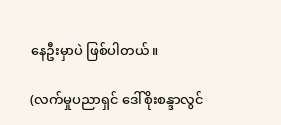နေဦးမှာပဲ ဖြစ်ပါတယ်။

(လက်မှုပညာရှင် ဒေါ်စိုးစန္ဒာလွင်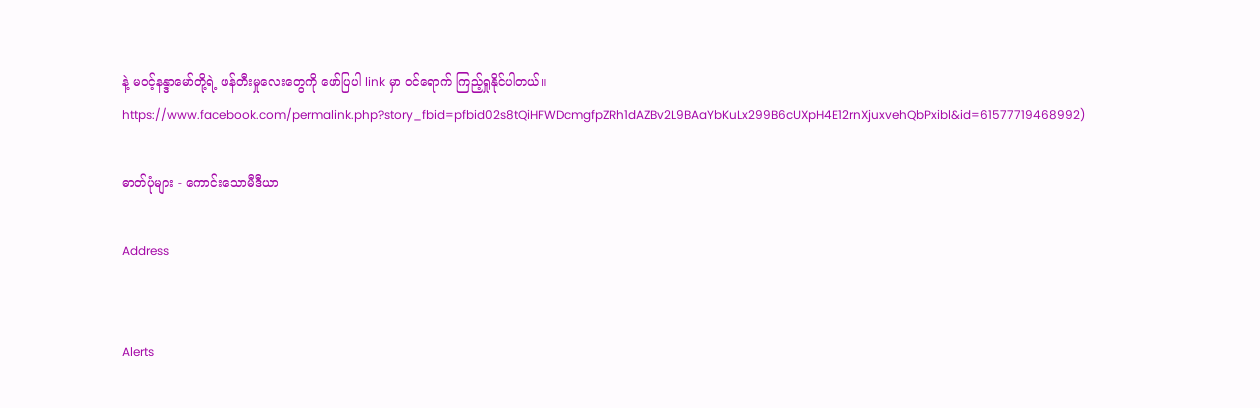နဲ့ မဝင့်နန္ဒာမော်တို့ရဲ့ ဖန်တီးမှုလေးတွေကို ဖော်ပြပါ link မှာ ဝင်ရောက် ကြည့်ရှုနိုင်ပါတယ်။ https://www.facebook.com/permalink.php?story_fbid=pfbid02s8tQiHFWDcmgfpZRh1dAZBv2L9BAaYbKuLx299B6cUXpH4E12rnXjuxvehQbPxibl&id=61577719468992)

ဓာတ်ပုံများ - ကောင်းသောမီဒီယာ

Address


Alerts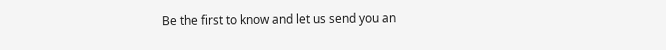Be the first to know and let us send you an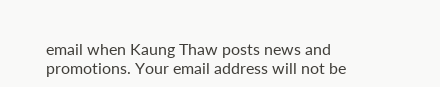email when Kaung Thaw posts news and promotions. Your email address will not be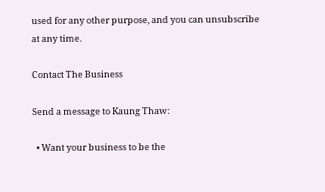used for any other purpose, and you can unsubscribe at any time.

Contact The Business

Send a message to Kaung Thaw:

  • Want your business to be the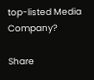top-listed Media Company?

Share